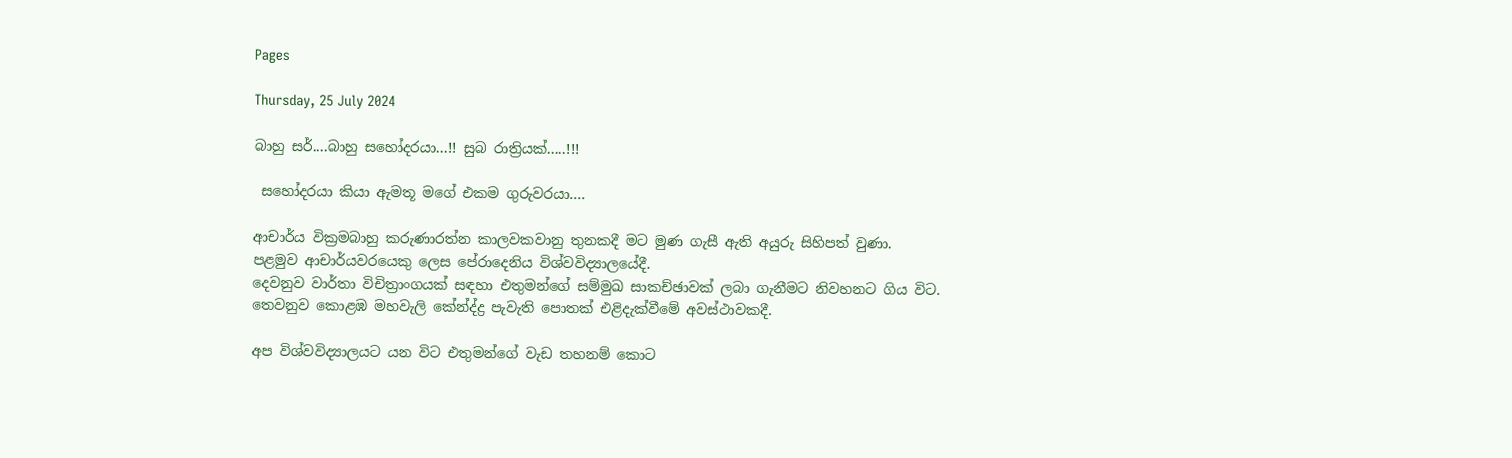Pages

Thursday, 25 July 2024

බාහු සර්....බාහු සහෝදරයා...!! සුබ රාත්‍රියක්.....!!!

 සහෝදරයා කියා ඇමතූ මගේ එකම ගුරුවරයා....

ආචාර්ය වික්‍රමබාහු කරුණාරත්න කාලවකවානු තුනකදී මට මුණ ගැසී ඇති අයුරු සිහිපත් වුණා.
පළමුව ආචාර්යවරයෙකු ලෙස පේරාදෙනිය විශ්වවිද්‍යාලයේදී.
දෙවනුව වාර්තා විචිත්‍රාංගයක් සඳහා එතුමන්ගේ සම්මුඛ සාකච්ඡාවක් ලබා ගැනීමට නිවහනට ගිය විට.
තෙවනුව කොළඹ මහවැලි කේන්ද්‍ද්‍ර පැවැති පොතක් එළිදැක්වීමේ අවස්ථාවකදී.

අප විශ්වවිද්‍යාලයට යන විට එතුමන්ගේ වැඩ තහනම් කොට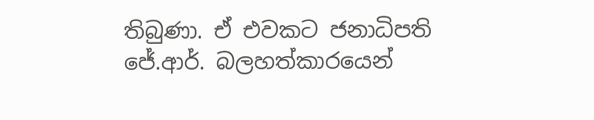තිබුණා. ඒ එවකට ජනාධිපති ජේ.ආර්. බලහත්කාරයෙන්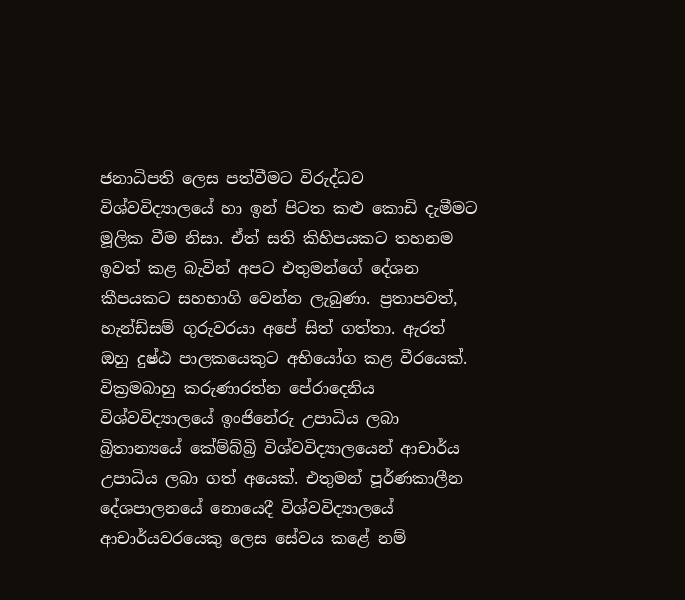ජනාධිපති ලෙස පත්වීමට විරුද්ධව විශ්වවිද්‍යාලයේ හා ඉන් පිටත කළු කොඩි දැමීමට මූලික වීම නිසා. ඒත් සති කිහිපයකට තහනම ඉවත් කළ බැවින් අපට එතුමන්ගේ දේශන කීපයකට සහභාගි වෙන්න ලැබුණා. ප්‍රතාපවත්, හැන්ඩ්සම් ගුරුවරයා අපේ සිත් ගත්තා. ඇරත් ඔහු දුෂ්ඨ පාලකයෙකුට අභියෝග කළ වීරයෙක්.
වික්‍රමබාහු කරුණාරත්න පේරාදෙනිය විශ්වවිද්‍යාලයේ ඉංජිනේරු උපාධිය ලබා බ්‍රිතාන්‍යයේ කේම්බ්‍බ්‍රි විශ්වවිද්‍යාලයෙන් ආචාර්ය උපාධිය ලබා ගත් අයෙක්. එතුමන් පූර්ණකාලීන දේශපාලනයේ නොයෙදී විශ්වවිද්‍යාලයේ ආචාර්යවරයෙකු ලෙස සේවය කළේ නම්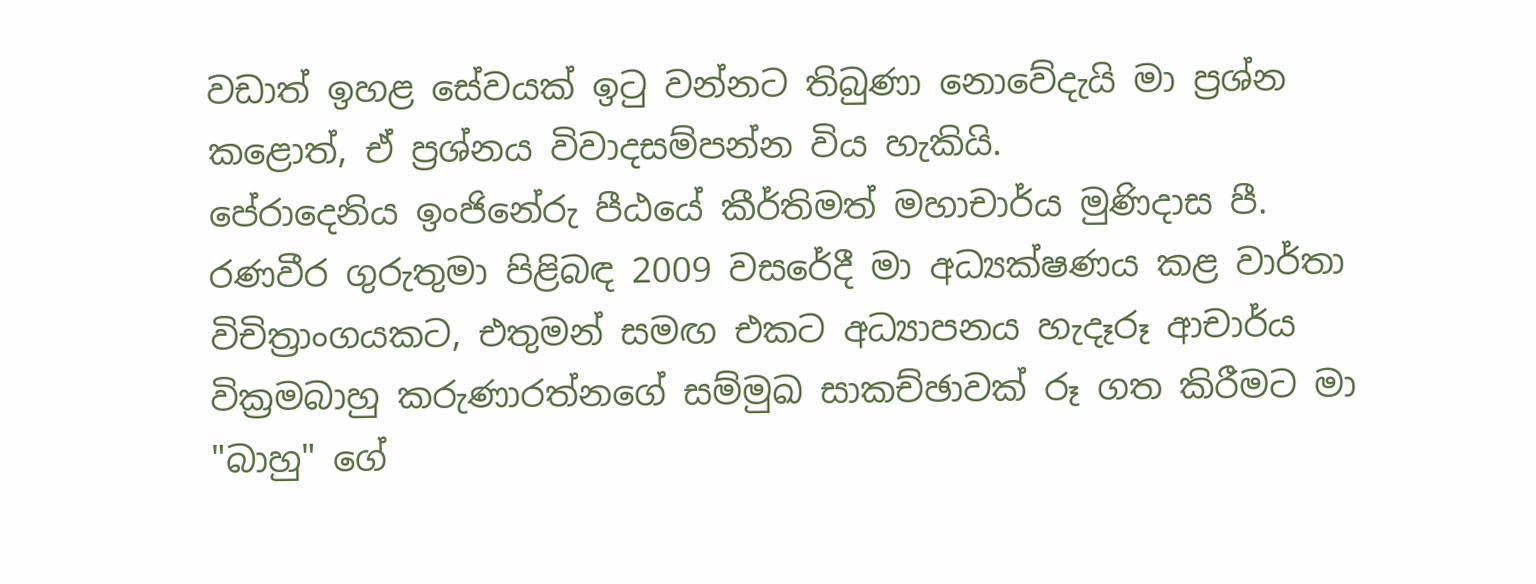වඩාත් ඉහළ සේවයක් ඉටු වන්නට තිබුණා නොවේදැයි මා ප්‍රශ්න කළොත්, ඒ ප්‍රශ්නය විවාදසම්පන්න විය හැකියි.
පේරාදෙනිය ඉංජිනේරු පීඨයේ කීර්තිමත් මහාචාර්ය මුණිදාස පී. රණවීර ගුරුතුමා පිළිබඳ 2009 වසරේදී මා අධ්‍යක්ෂණය කළ වාර්තා විචිත්‍රාංගයකට, එතුමන් සමඟ එකට අධ්‍යාපනය හැදෑරූ ආචාර්ය වික්‍රමබාහු කරුණාරත්නගේ සම්මුඛ සාකච්ඡාවක් රූ ගත කිරීමට මා "බාහු" ගේ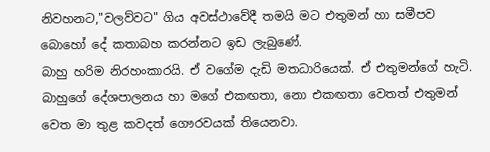නිවහනට,"වලව්වට" ගිය අවස්ථාවේදී තමයි මට එතුමන් හා සමීපව බොහෝ දේ කතාබහ කරන්නට ඉඩ ලැබුණේ.
බාහු හරිම නිරහංකාරයි. ඒ වගේම දැඩි මතධාරියෙක්. ඒ එතුමන්ගේ හැටි. බාහුගේ දේශපාලනය හා මගේ එකඟතා, නො එකඟතා වෙතත් එතුමන් වෙත මා තුළ කවදත් ගෞරවයක් තියෙනවා.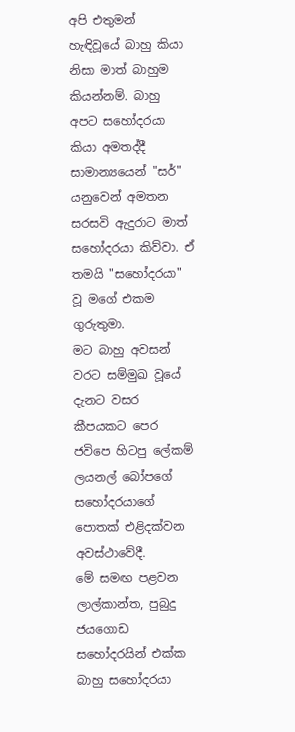අපි එතුමන් හැඳිවූයේ බාහු කියා නිසා මාත් බාහුම කියන්නම්. බාහු අපට සහෝදරයා කියා අමතද්දී සාමාන්‍යයෙන් "සර්" යනුවෙන් අමතන සරසවි ඇදුරාට මාත් සහෝදරයා කිව්වා. ඒ තමයි "සහෝදරයා" වූ මගේ එකම ගුරුතුමා.
මට බාහු අවසන් වරට සම්මුඛ වූයේ දැනට වසර කීපයකට පෙර ජවිපෙ හිටපු ලේකම් ලයනල් බෝපගේ සහෝදරයාගේ පොතක් එළිදක්වන අවස්ථාවේදී.
මේ සමඟ පළවන ලාල්කාන්ත, පුබුදු ජයගොඩ සහෝදරයින් එක්ක බාහු සහෝදරයා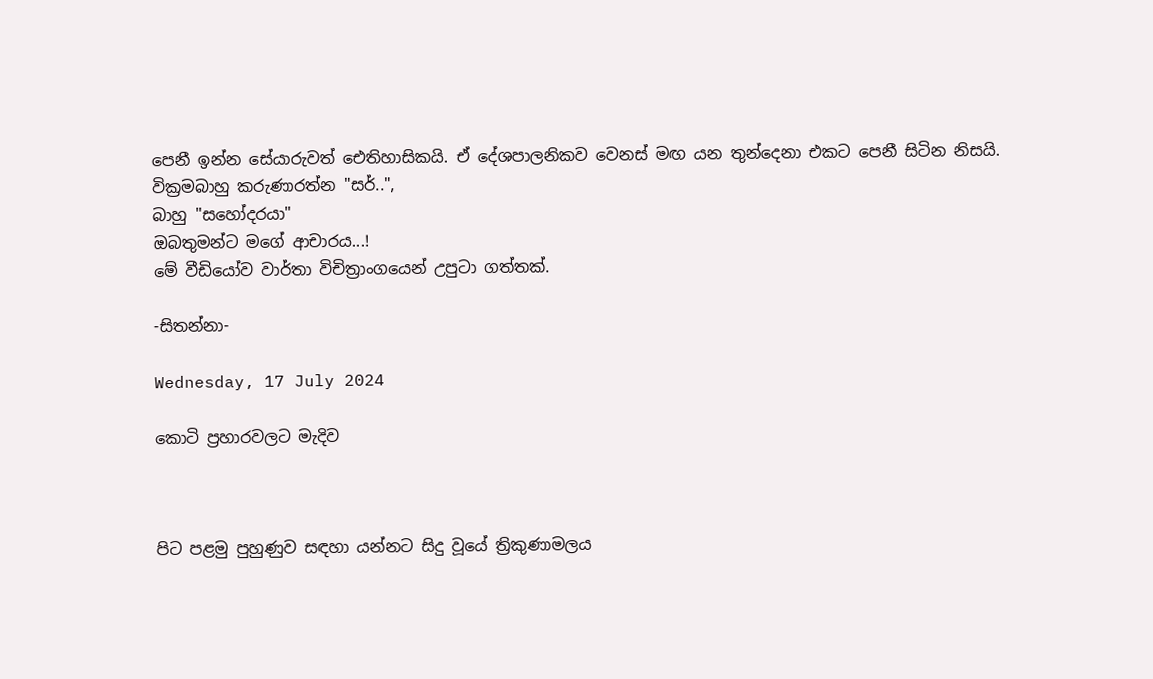පෙනී ඉන්න සේයාරුවත් ඓතිහාසිකයි. ඒ දේශපාලනිකව වෙනස් මඟ යන තුන්දෙනා එකට පෙනී සිටින නිසයි.
වික්‍රමබාහු කරුණාරත්න "සර්..",
බාහු "සහෝදරයා"
ඔබතුමන්ට මගේ ආචාරය...!
මේ වීඩියෝව වාර්තා විචිත්‍රාංගයෙන් උපුටා ගත්තක්.

-සිතන්නා-

Wednesday, 17 July 2024

කොටි ප්‍රහාරවලට මැදිව



පිට පළමු පුහුණුව සඳහා යන්නට සිදු වූයේ ත්‍රිකුණාමලය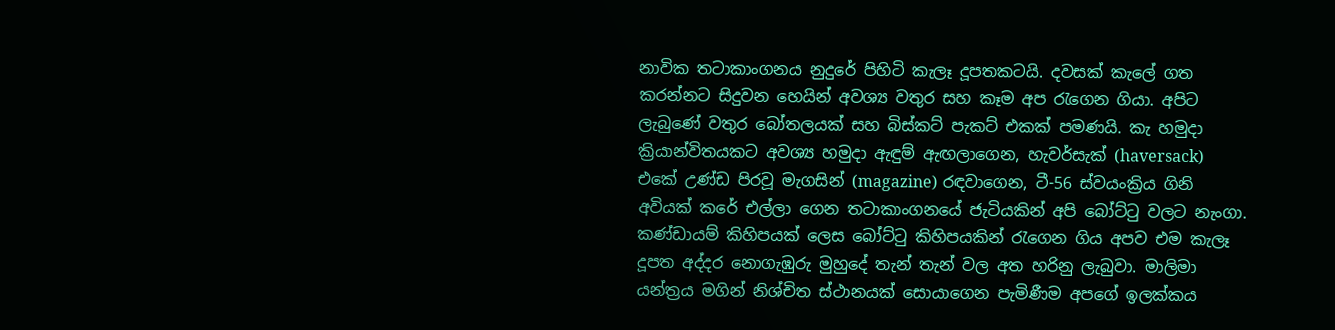නාවික තටාකාංගනය නුදුරේ පිහිටි කැලෑ දූපතකටයි. දවසක් කැලේ ගත කරන්නට සිදුවන හෙයින් අවශ්‍ය වතුර සහ කෑම අප රැගෙන ගියා. අපිට ලැබුණේ වතුර බෝතලයක් සහ බිස්කට් පැකට් එකක් පමණයි. කැ හමුදා ක්‍රියාන්විතයකට අවශ්‍ය හමුදා ඇඳුම් ඇඟලාගෙන, හැවර්සැක් (haversack) එකේ උණ්ඩ පිරවූ මැගසින් (magazine) රඳවාගෙන, ටී-56 ස්වයංක්‍රිය ගිනි අවියක් කරේ එල්ලා ගෙන තටාකාංගනයේ ජැටියකින් අපි බෝට්ටු වලට නැංගා. කණ්ඩායම් කිහිපයක් ලෙස බෝට්ටු කිහිපයකින් රැගෙන ගිය අපව එම කැලෑ දූපත අද්දර නොගැඹුරු මුහුදේ තැන් තැන් වල අත හරිනු ලැබුවා. මාලිමා යන්ත්‍රය මගින් නිශ්චිත ස්ථානයක් සොයාගෙන පැමිණීම අපගේ ඉලක්කය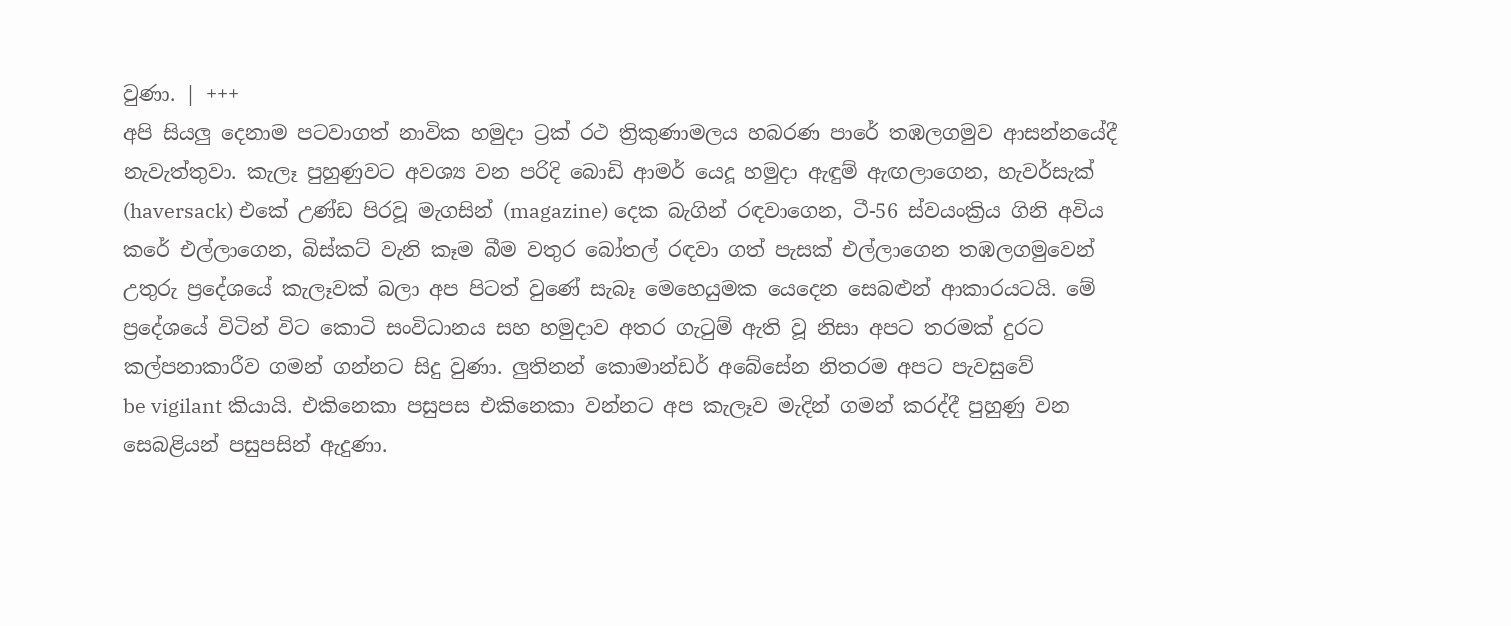වුණා. | +++
අපි සියලු දෙනාම පටවාගත් නාවික හමුදා ට්‍රක් රථ ත්‍රිකුණාමලය හබරණ පාරේ තඹලගමුව ආසන්නයේදී නැවැත්තුවා. කැලෑ පුහුණුවට අවශ්‍ය වන පරිදි බොඩි ආමර් යෙදූ හමුදා ඇඳුම් ඇඟලාගෙන, හැවර්සැක් (haversack) එකේ උණ්ඩ පිරවූ මැගසින් (magazine) දෙක බැගින් රඳවාගෙන, ටී-56 ස්වයංක්‍රිය ගිනි අවිය කරේ එල්ලාගෙන, බිස්කට් වැනි කෑම බීම වතුර බෝතල් රඳවා ගත් පැසක් එල්ලාගෙන තඹලගමුවෙන් උතුරු ප්‍රදේශයේ කැලෑවක් බලා අප පිටත් වුණේ සැබෑ මෙහෙයුමක යෙදෙන සෙබළුන් ආකාරයටයි. මේ ප්‍රදේශයේ විටින් විට කොටි සංවිධානය සහ හමුදාව අතර ගැටුම් ඇති වූ නිසා අපට තරමක් දුරට කල්පනාකාරීව ගමන් ගන්නට සිදු වුණා. ලුතිනන් කොමාන්ඩර් අබේසේන නිතරම අපට පැවසුවේ
be vigilant කියායි. එකිනෙකා පසුපස එකිනෙකා වන්නට අප කැලෑව මැදින්‍ ගමන් කරද්දී පුහුණු වන සෙබළියන් පසුපසින් ඇදුණා.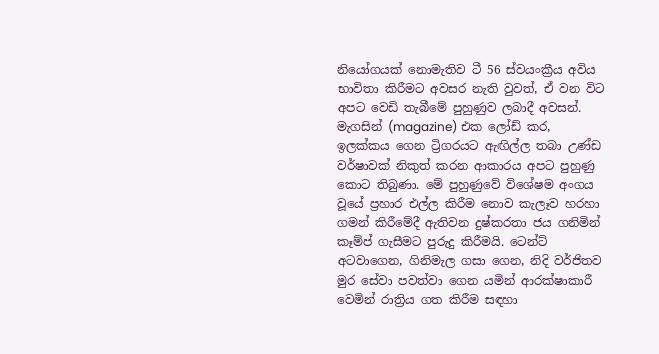නියෝගයක් නොමැතිව ටී 56 ස්වයංක්‍රීය අවිය භාවිතා කිරීමට අවසර නැති වුවත්, ඒ වන විට අපට වෙඩි තැබීමේ පුහුණුව ලබාදී අවසන්. මැගසින් (magazine) එක ලෝඩ් කර, ඉලක්කය ගෙන ට්‍රිගරයට ඇඟිල්ල තබා උණ්ඩ වර්ෂාවක් නිකුත් කරන ආකාරය අපට පුහුණු කොට තිබුණා. මේ පුහුණුවේ විශේෂම අංගය වූයේ ප්‍රහාර එල්ල කිරීම නොව කැලෑව හරහා ගමන් කිරීමේදී ඇතිවන දුෂ්කරතා ජය ගනිමින් කෑම්ප් ගැසීමට පුරුදු කිරීමයි. ටෙන්ට් අටවාගෙන, ගිනිමැල ගසා ගෙන, නිදි වර්ජිතව මුර සේවා පවත්වා ගෙන යමින් ආරක්ෂාකාරී වෙමින් රාත්‍රිය ගත කිරීම සඳහා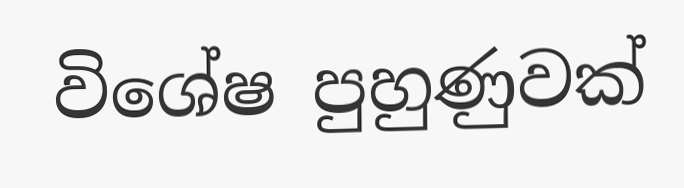විශේෂ පුහුණුවක්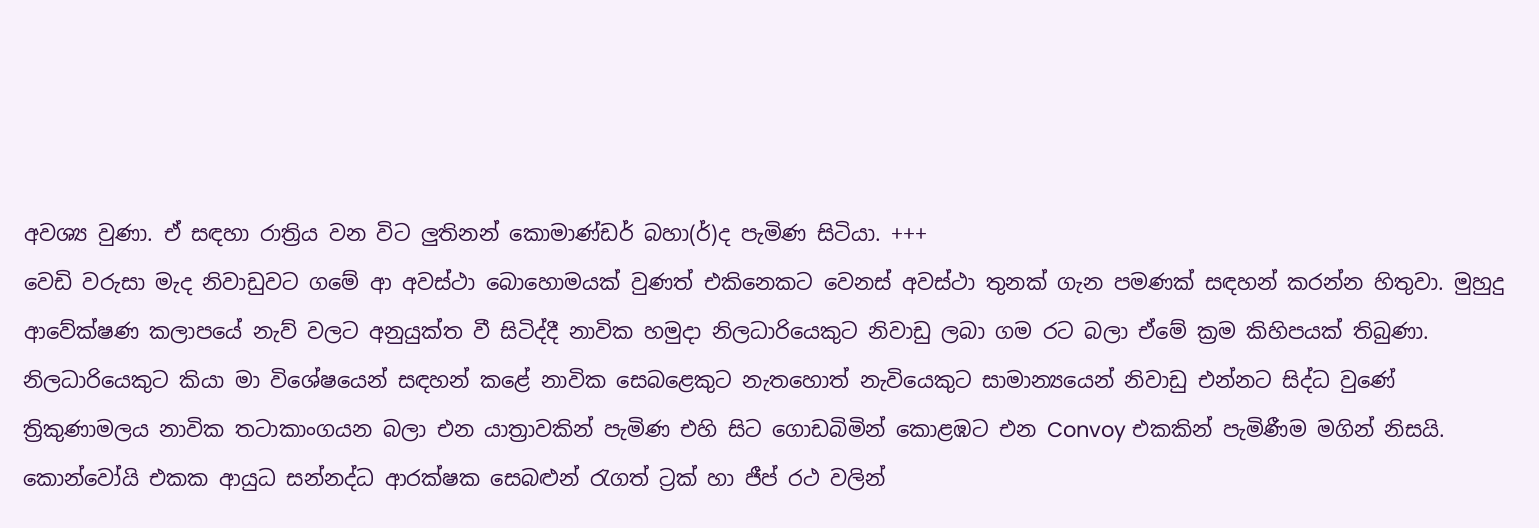අවශ්‍ය වුණා. ඒ සඳහා රාත්‍රිය වන විට ලුතිනන් කොමාණ්ඩර් බහා(ර්)ද පැමිණ සිටියා. +++
වෙඩි වරුසා මැද නිවාඩුවට ගමේ ආ අවස්ථා බොහොමයක් වුණත් එකිනෙකට වෙනස් අවස්ථා තුනක් ගැන පමණක් සඳහන් කරන්න හිතුවා. මුහුදු ආවේක්ෂණ කලාපයේ නැව් වලට අනුයුක්ත වී සිටිද්දී නාවික හමුදා නිලධාරියෙකුට නිවාඩු ලබා ගම රට බලා ඒමේ ක්‍රම කිහිපයක් තිබුණා. නිලධාරියෙකුට කියා මා විශේෂයෙන් සඳහන් කළේ නාවික සෙබළෙකුට නැතහොත් නැවියෙකුට සාමාන්‍යයෙන් නිවාඩු එන්නට සිද්ධ වුණේ ත්‍රිකුණාමලය නාවික තටාකාංගයන බලා එන යාත්‍රාවකින් පැමිණ එහි සිට ගොඩබිමින් කොළඹට එන Convoy එකකින් පැමිණීම මගින් නිසයි. කොන්වෝයි එකක ආයුධ සන්නද්ධ ආරක්ෂක සෙබළුන් රැගත් ට්‍රක් හා ජීප් රථ වලින්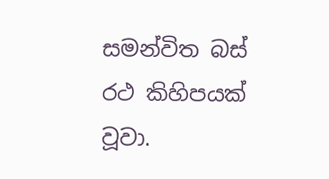සමන්විත බස් රථ කිහිපයක් වූවා.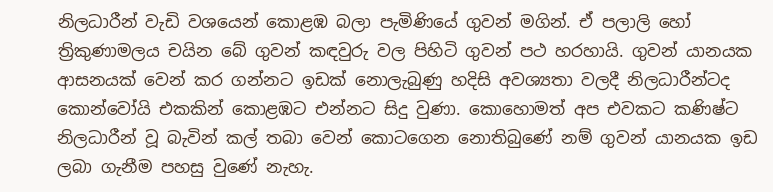නිලධාරීන් වැඩි වශයෙන් කොළඹ බලා පැමිණියේ ගුවන් මගින්. ඒ පලාලි හෝ ත්‍රිකුණාමලය චයින බේ ගුවන් කඳවුරු වල පිහිටි ගුවන් පථ හරහායි. ගුවන් යානයක ආසනයක් වෙන් කර ගන්නට ඉඩක් නොලැබුණු හදිසි අවශ්‍යතා වලදී නිලධාරීන්ටද කොන්වෝයි එකකින් කොළඹට එන්නට සිදු වුණා. කො‍‍හොමත් අප එවකට කණිෂ්ට නිලධාරීන් වූ බැවින් කල් තබා වෙන් කොටගෙන නොතිබුණේ නම් ගුවන් යානයක ඉඩ ලබා ගැනීම පහසු වුණේ නැහැ.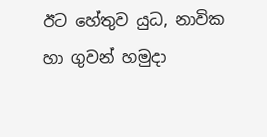ඊට හේතුව යුධ, නාවික හා ගුවන් හමුදා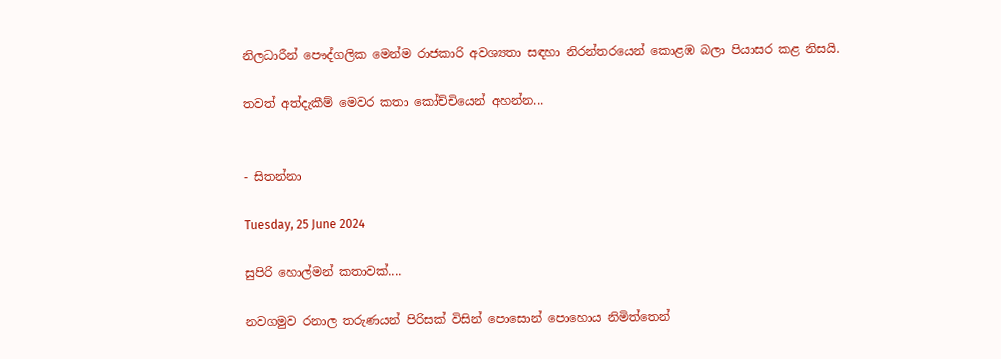නිලධාරීන් පෞද්ගලික මෙන්ම රාජකාරි අවශ්‍යතා සඳහා නිරන්තරයෙන් කොළඹ බලා පියාසර කළ නිසයි.

තවත් අත්දැකීම් මෙවර කතා කෝච්චියෙන් අහන්න...


- සිතන්නා

Tuesday, 25 June 2024

සුපිරි හොල්මන් කතාවක්....

නවගමුව රනාල තරුණයන් පිරිසක් විසින් පොසොන් පොහොය නිමිත්තෙන්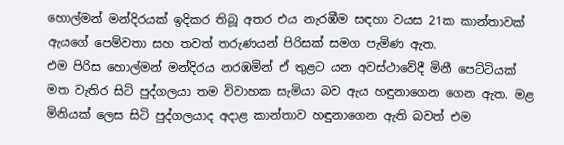හොල්මන් මන්දිරයක් ඉදිකර තිබූ අතර එය නැරඹීම සඳහා වයස 21ක කාන්තාවක් ඇයගේ පෙම්වතා සහ තවත් තරුණයන් පිරිසක් සමග පැමිණ ඇත.
එම පිරිස හොල්මන් මන්දිරය නරඹමින් ඒ තුළට යන අවස්ථාවේදී මිනී පෙට්ටියක් මත වැතිර සිටි පුද්ගලයා තම විවාහක සැමියා බව ඇය හඳුනාගෙන ගෙන ඇත. මළ මිනියක් ලෙස සිටි පුද්ගලයාද අදාළ කාන්තාව හඳුනාගෙන ඇති බවත් එම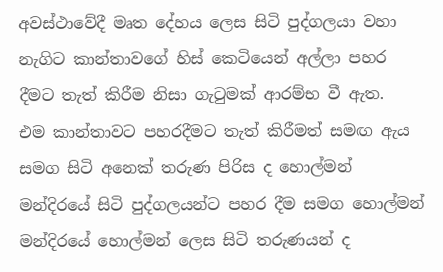අවස්ථාවේදී මෘත දේහය ලෙස සිටි පුද්ගලයා වහා නැගිට කාන්තාවගේ හිස් කෙටියෙන් අල්ලා පහර දීමට තැත් කිරීම නිසා ගැටුමක් ආරම්භ වී ඇත.
එම කාන්තාවට පහරදීමට තැත් කිරීමත් සමඟ ඇය සමග සිටි අනෙක් තරුණ පිරිස ද හොල්මන් මන්දිරයේ සිටි පුද්ගලයන්ට පහර දීම සමග හොල්මන් මන්දිරයේ හොල්මන් ලෙස සිටි තරුණයන් ද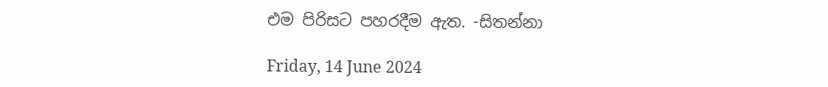එම පිරිසට පහරදීම ඇත. -සිතන්නා

Friday, 14 June 2024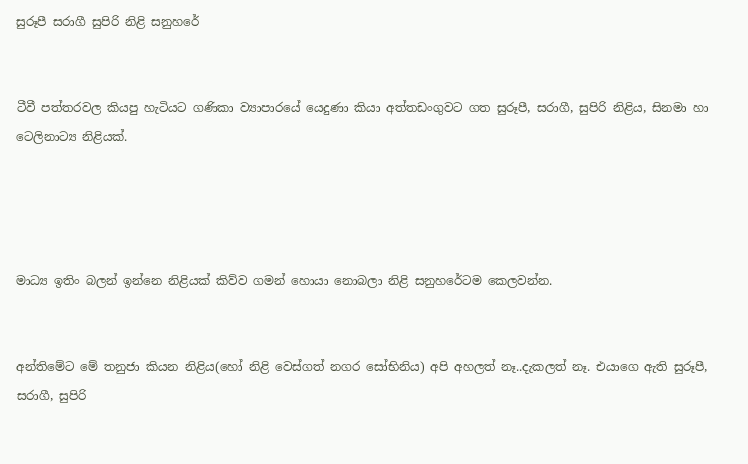සුරූපී සරාගී සුපිරි නිළි සනුහරේ


ටීවී පත්තරවල කියපු හැටියට ගණිකා ව්‍යාපාරයේ යෙදුණා කියා අත්තඩංගුවට ගත සුරූපී, සරාගී, සුපිරි නිළිය, සිනමා හා ටෙලිනාට්‍ය නිළියක්.




මාධ්‍ය ඉතිං බලන් ඉන්නෙ නිළියක් කිව්ව ගමන් හොයා නොබලා නිළි සනුහරේටම කෙලවන්න.


අන්තිමේට මේ තනුජා කියන නිළිය(හෝ නිළි වෙස්ගත් නගර ‌සෝභිනිය) අපි අහලත් නෑ..දැකලත් නෑ. එයාගෙ ඇති සුරූපී, සරාගී, සුපිරි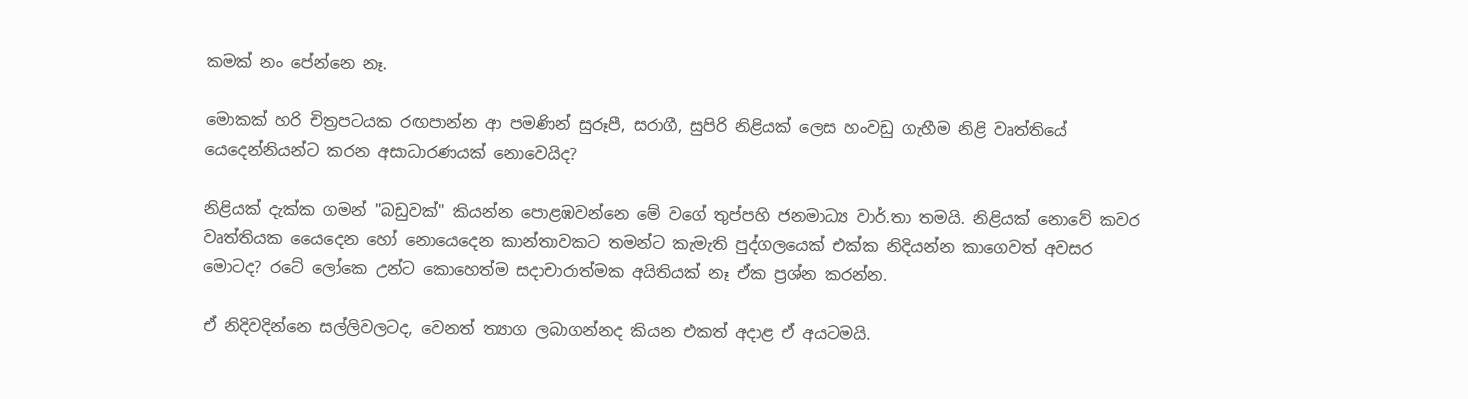කමක් නං පේන්නෙ නෑ.

මොකක් හරි චිත්‍රපටයක රඟපාන්න ආ පමණින් සුරූපී, සරාගී, සුපිරි නිළියක් ලෙස හංවඩු ගැහීම නිළි වෘත්තියේ යෙදෙන්නියන්ට කරන අසාධාරණයක් නොවෙයිද?

නිළියක් දැක්ක ගමන් "බඩුවක්" කියන්න පොළඹවන්නෙ මේ වගේ තුප්පහි ජනමාධ්‍ය වාර්.තා තමයි. නිළියක් නොවේ කවර වෘත්තියක යෛදෙන හෝ නොයෙදෙන කාන්තාවකට තමන්ට කැමැති පුද්ගලයෙක් එක්ක නිදියන්න කාගෙවත් අවසර මොටද? රටේ ලෝකෙ උන්ට කොහෙත්ම සදාචාරාත්මක අයිතියක් නෑ ඒක ප්‍රශ්න කරන්න.

ඒ නිදිවදින්නෙ සල්ලිවලටද, වෙනත් ත්‍යාග ලබාගන්නද කියන එකත් අදාළ ඒ අයටමයි.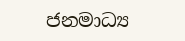ජනමාධ්‍ය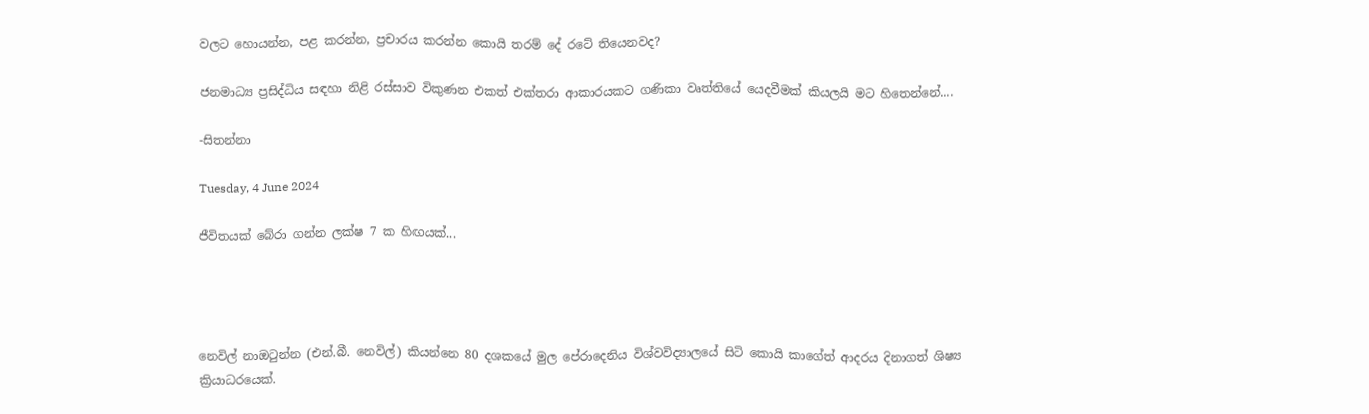වලට හොයන්න, පළ කරන්න, ප්‍රචාරය කරන්න කොයි තරම් දේ රටේ තියෙනවද?

ජනමාධ්‍ය ප්‍රසිද්ධිය සඳහා නිළි රස්සාව විකුණන එකත් එක්තරා ආකාරයකට ගණිකා වෘත්තියේ යෙදවීමක් කියලයි මට හිතෙන්නේ....

-සිතන්නා

Tuesday, 4 June 2024

ජීවිතයක් බේරා ගන්න ලක්ෂ 7 ක හිඟයක්...




නෙවිල් නාඔටුන්න (එන්.බී. නෙවිල්) කියන්නෙ 80 දශකයේ මුල පේරාදෙනිය විශ්වවිද්‍යාලයේ සිටි කොයි කාගේත් ආදරය දිනාගත් ශිෂ්‍ය ක්‍රියාධරයෙක්.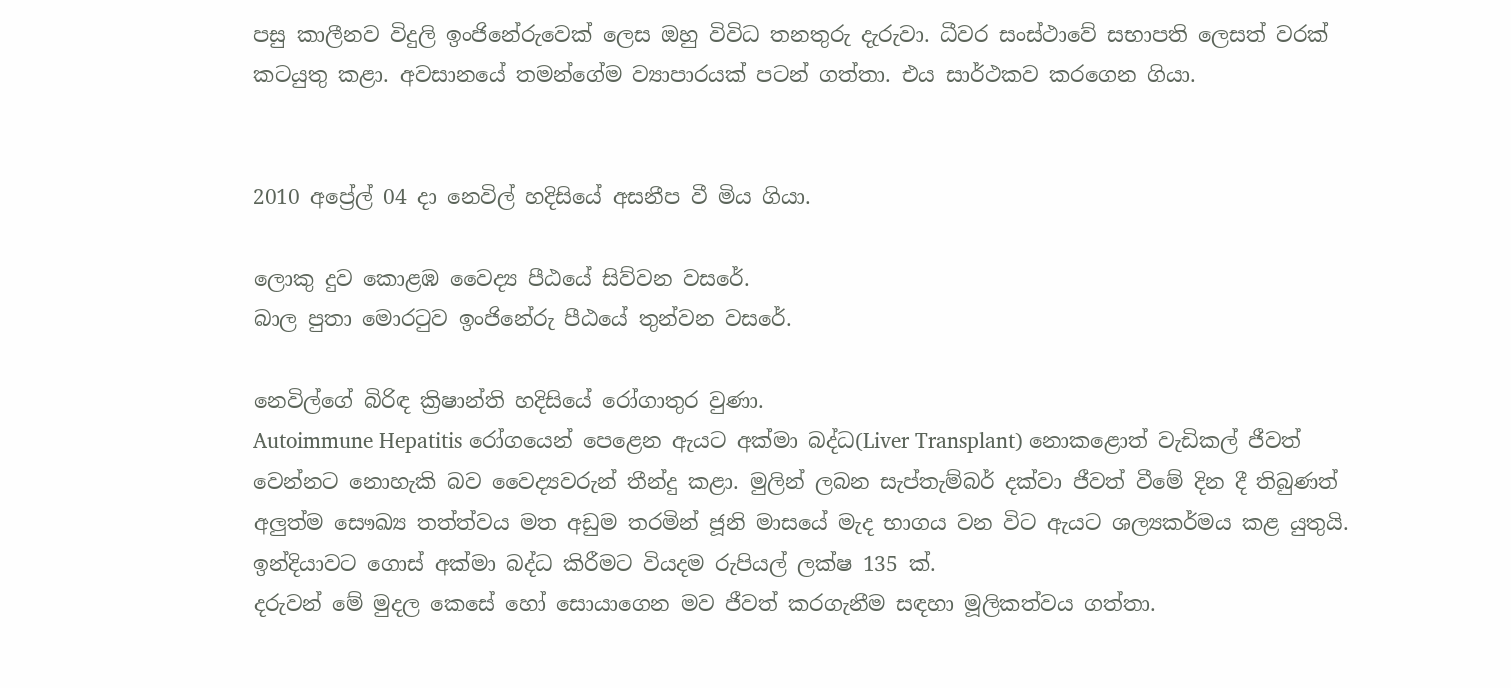පසු කාලීනව විදුලි ඉංජිනේරුවෙක් ලෙස ඔහු විවිධ තනතුරු දැරුවා. ධීවර සංස්ථාවේ සභාපති ලෙසත් වරක් කටයුතු කළා. අවසානයේ තමන්ගේම ව්‍යාපාරයක් පටන් ගත්තා. එය සාර්ථකව කරගෙන ගියා.


2010 අප්‍රේල් 04 දා නෙවිල් හදිසියේ අසනීප වී මිය ගියා.

ලොකු දුව කොළඹ වෛද්‍ය පීඨයේ සිව්වන වසරේ.
බාල පුතා මොරටුව ඉංජිනේරු පීඨයේ තුන්වන වසරේ.

නෙවිල්ගේ බිරිඳ ක්‍රිෂාන්ති හදිසියේ රෝගාතුර වුණා.
Autoimmune Hepatitis රෝගයෙන් පෙළෙන ඇයට අක්මා බද්ධ(Liver Transplant) නොකළොත් වැඩිකල් ජීවත් වෙන්නට නොහැකි බව වෛද්‍යවරුන් තීන්දු කළා. මුලින් ලබන සැප්තැම්බර් දක්වා ජීවත් වීමේ දින දී තිබුණත් අලුත්ම සෞඛ්‍ය තත්ත්වය මත අඩුම තරමින් ජූනි මාසයේ මැද භාගය වන විට ඇයට ශල්‍යකර්මය කළ යුතුයි.
ඉන්දියාවට ගොස් අක්මා බද්ධ කිරීමට වියදම රුපියල් ලක්ෂ 135 ක්.
දරුවන් මේ මුදල කෙසේ හෝ සොයාගෙන මව ජීවත් කරගැනීම සඳහා මූලිකත්වය ගත්තා.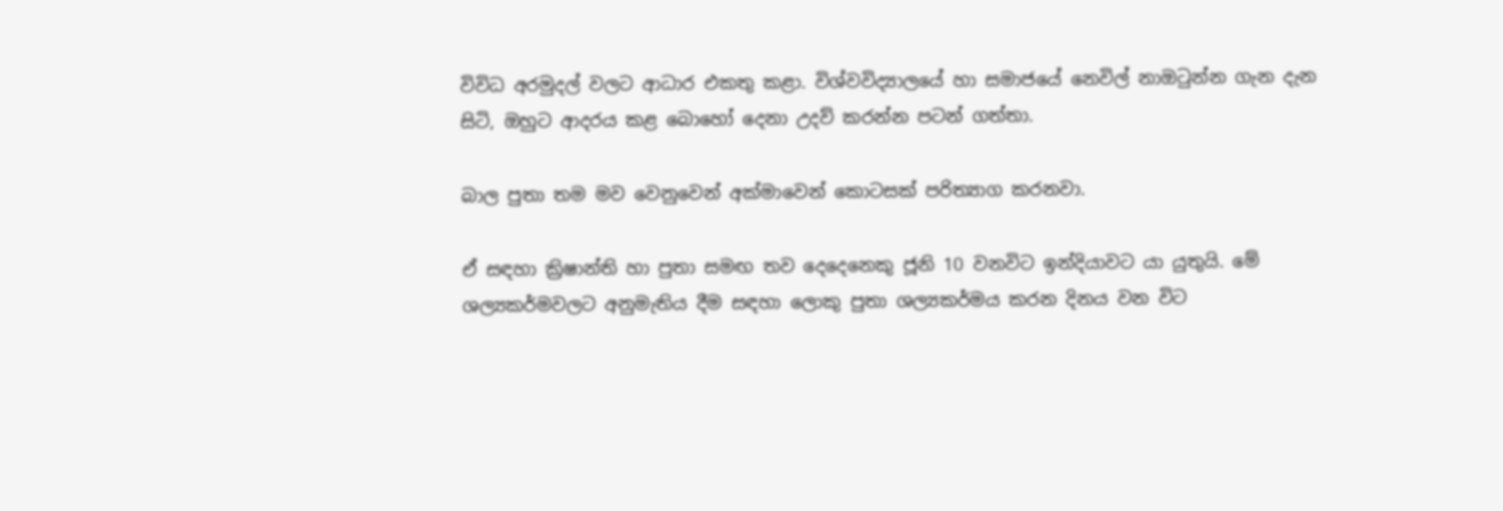විවිධ අරමුදල් වලට ආධාර එකතු කළා. විශ්වවිද්‍යාලයේ හා සමාජයේ නෙවිල් නාඔටුන්න ගැන දැන සිටි, ඔහුට ආදරය කළ බොහෝ දෙනා උදව් කරන්න පටන් ගත්තා.

බාල පුතා තම මව වෙනුවෙන් අක්මාවෙන් කොටසක් පරිත්‍යාග කරනවා.

ඒ සඳහා ක්‍රිෂාන්ති හා පුතා සමඟ තව දෙදෙනෙකු ජූනි 10 වනවිට ඉන්දියාවට යා යුතුයි. මේ ශල්‍යකර්මවලට අනුමැතිය දීම සඳහා ලොකු පුතා ශල්‍යකර්මය කරන දිනය වන විට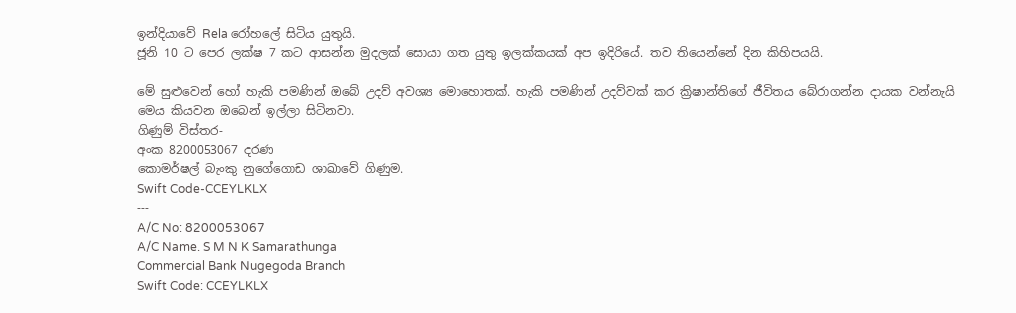ඉන්දියාවේ Rela රෝහලේ සිටිය යුතුයි.
ජූනි 10 ට පෙර ලක්ෂ 7 කට ආසන්න මුදලක් සොයා ගත යුතු ඉලක්කයක් අප ඉදිරියේ. තව තියෙන්නේ දින කිහිපයයි.

මේ සුළුවෙන් හෝ හැකි පමණින් ඔබේ උදව් අවශ්‍ය මොහොතක්. හැකි පමණින් උදව්වක් කර ක්‍රිෂාන්තිගේ ජීවිතය බේරාගන්න දායක වන්නැයි මෙය කියවන ඔබෙන් ඉල්ලා සිටිනවා.
ගිණුම් විස්තර-
අංක 8200053067 දරණ
කොමර්ෂල් බැංකු නුගේගොඩ ශාඛාවේ ගිණුම.
Swift Code-CCEYLKLX
---
A/C No: 8200053067
A/C Name. S M N K Samarathunga
Commercial Bank Nugegoda Branch
Swift Code: CCEYLKLX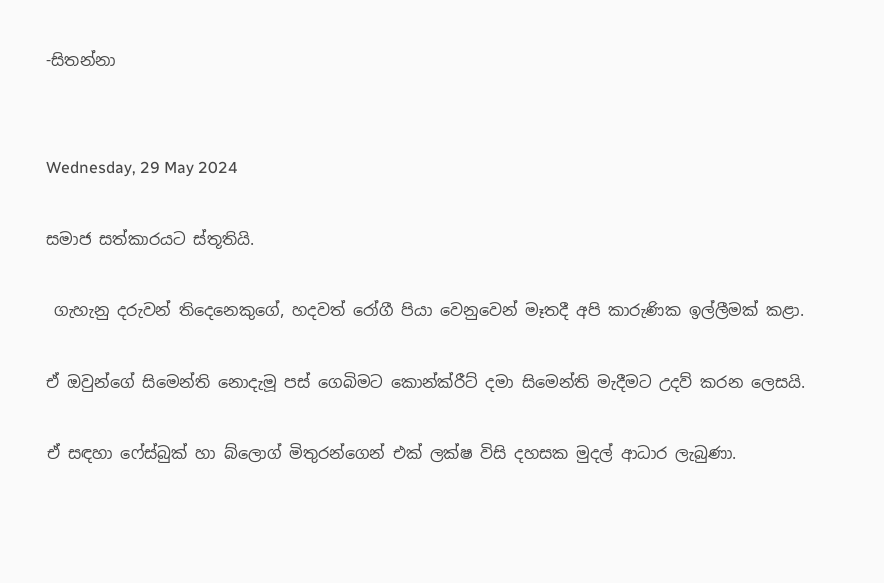-සිතන්නා


Wednesday, 29 May 2024

සමාජ සත්කාරයට ස්තූතියි.

 ගැහැනු දරුවන් තිදෙනෙකුගේ, හදවත් රෝගී පියා වෙනුවෙන් මෑතදී අපි කාරුණික ඉල්ලීමක් කළා.

ඒ ඔවුන්ගේ සිමෙන්ති නොදැමූ පස් ගෙබිමට කොන්ක්රීට් දමා සිමෙන්ති මැදීමට උදව් කරන ලෙසයි.

ඒ සඳහා ෆේස්බුක් හා බ්ලොග් මිතුරන්ගෙන් එක් ලක්ෂ විසි දහසක මුදල් ආධාර ලැබුණා.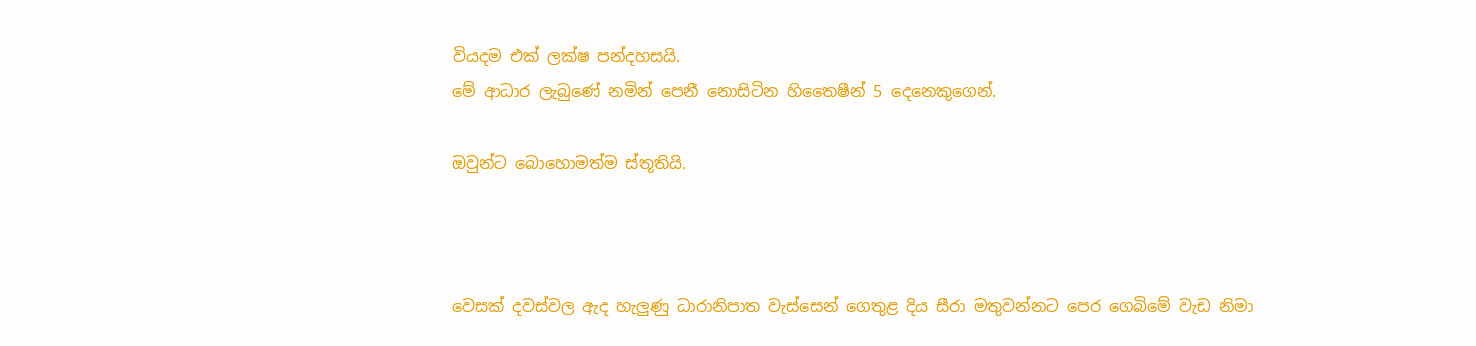වියදම එක් ලක්ෂ පන්දහසයි.
මේ ආධාර ලැබුණේ නමින් පෙනී නොසිටින හිතෛෂීන් 5 දෙනෙකුගෙන්.

ඔවුන්ට බොහොමත්ම ස්තූතියි.



වෙසක් දවස්වල ඇද හැලුණු ධාරානිපාත වැස්සෙන් ගෙතුළ දිය සීරා මතුවන්නට පෙර ගෙබිමේ වැඩ නිමා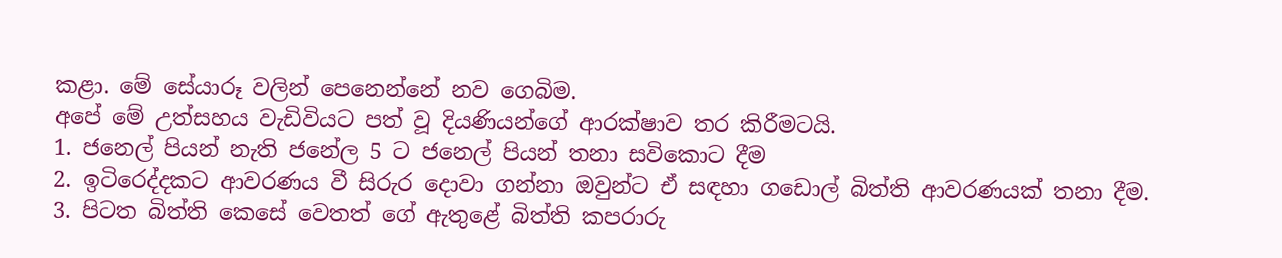කළා. මේ සේයාරූ වලින් පෙනෙන්නේ නව ගෙබිම.
අපේ මේ උත්සහය වැඩිවියට පත් වූ දියණියන්ගේ ආරක්ෂාව තර කිරීමටයි.
1. ජනෙල් පියන් නැති ජනේල 5 ට ජනෙල් පියන් තනා සවිකොට දීම
2. ඉටිරෙද්දකට ආවරණය වී සිරුර දොවා ගන්නා ඔවුන්ට ඒ සඳහා ගඩොල් බිත්ති ආවරණයක් තනා දීම.
3. පිටත බිත්ති කෙසේ වෙතත් ගේ ඇතුළේ බිත්ති කපරාරු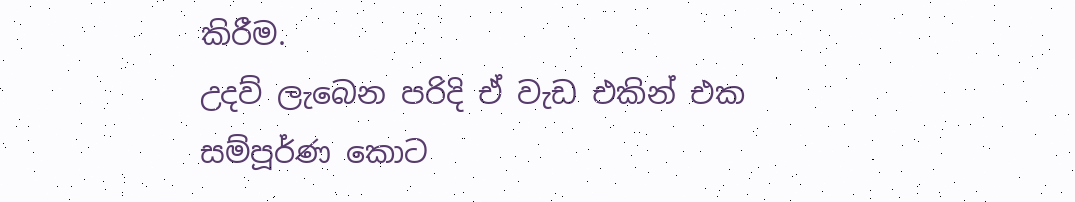කිරීම.
උදව් ලැබෙන පරිදි ඒ වැඩ එකින් එක සම්පූර්ණ කොට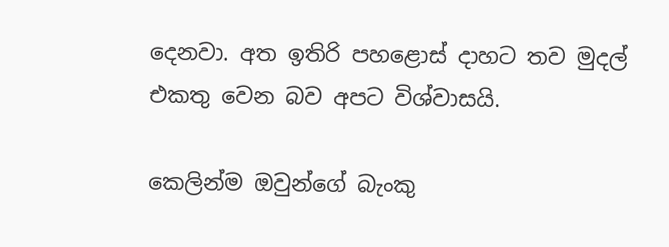දෙනවා. අත ඉතිරි පහළොස් දාහට තව මුදල් එකතු වෙන බව අපට විශ්වාසයි.

කෙලින්ම ඔවුන්ගේ බැංකු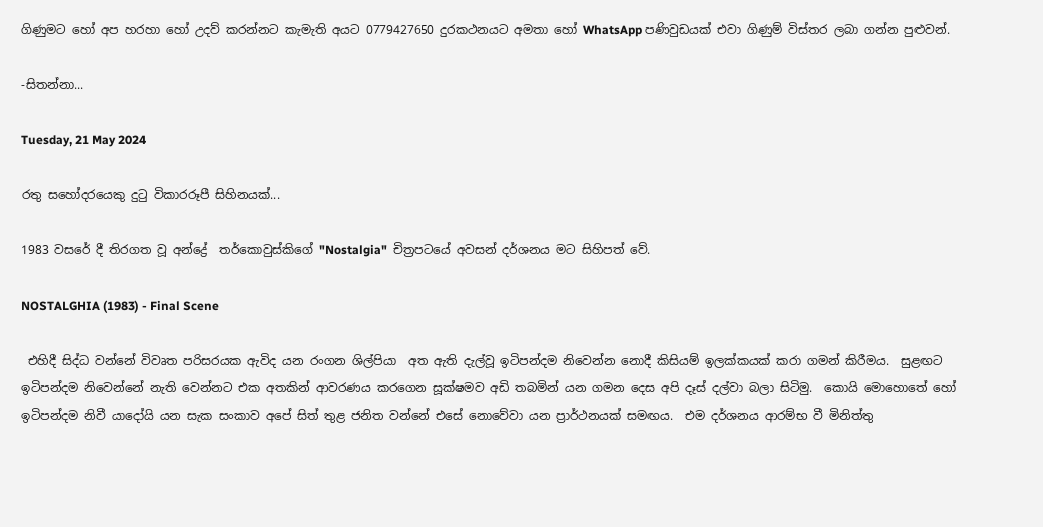ගිණුමට හෝ අප හරහා හෝ උදව් කරන්නට කැමැති අයට 0779427650 දුරකථනයට අමතා හෝ WhatsApp පණිවුඩයක් එවා ගිණුම් විස්තර ලබා ගන්න පුළුවන්.

-සිතන්නා...

Tuesday, 21 May 2024

රතු සහෝදරයෙකු දුටු විකාරරූපී සිහිනයක්...

1983 වසරේ දී තිරගත වූ අන්ද්‍රේ  තර්කොවුස්කිගේ "Nostalgia"  චිත්‍රපටයේ අවසන් දර්ශනය මට සිහිපත් වේ.

NOSTALGHIA (1983) - Final Scene

 එහිදී සිද්ධ වන්නේ විවෘත පරිසරයක ඇවිද යන රංගන ශිල්පියා  අත ඇති දැල්වූ ඉටිපන්දම නිවෙන්න නොදී කිසියම් ඉලක්කයක් කරා ගමන් කිරීමය.  සුළඟට ඉටිපන්දම නිවෙන්නේ නැති වෙන්නට එක අතකින් ආවරණය කරගෙන සූක්ෂමව අඩි තබමින් යන ගමන දෙස අපි දෑස් දල්වා බලා සිටිමු.  කොයි මොහොතේ හෝ ඉටිපන්දම නිවී යාදෝයි යන සැක සංකාව අපේ සිත් තුළ ජනිත වන්නේ එසේ නොවේවා යන ප්‍රාර්ථනයක් සමඟය.  එම දර්ශනය ආරම්භ වී මිනිත්තු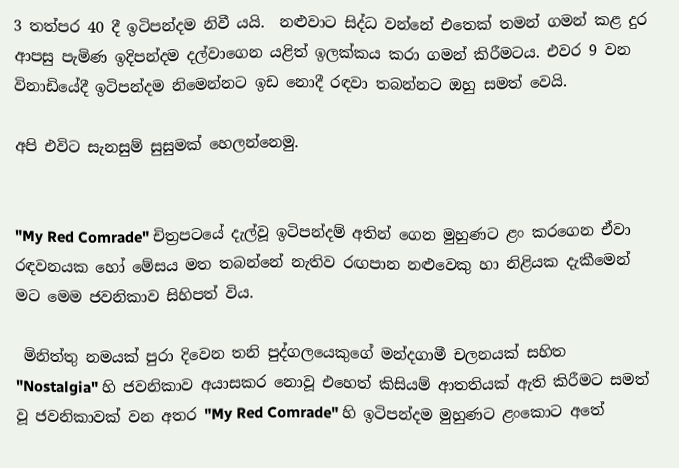3 තත්පර 40 දී ඉටිපන්දම නිවී යයි.  නළුවාට සිද්ධ වන්නේ එතෙක් තමන් ගමන් කළ දුර ආපසු පැමිණ ඉදිපන්දම දල්වාගෙන යළිත් ඉලක්කය කරා ගමන් කිරීමටය. එවර 9 වන විනාඩියේදී ඉටිපන්දම නිමෙන්නට ඉඩ නොදී රඳවා තබන්නට ඔහු සමත් වෙයි.

අපි එවිට සැනසුම් සුසුමක් හෙලන්නෙමු.


"My Red Comrade" චිත්‍රපටයේ දැල්වූ ඉටිපන්දම් අතින් ගෙන මුහුණට ළං කරගෙන ඒවා රඳවනයක හෝ මේසය මත තබන්නේ නැතිව රඟපාන නළුවෙකු හා නිළියක දැකීමෙන් මට මෙම ජවනිකාව සිහිපත් විය.

 මිනිත්තු නමයක් පුරා දිවෙන තනි පුද්ගලයෙකුගේ මන්දගාමී චලනයක් සහිත "Nostalgia" හි ජවනිකාව අයාසකර නොවූ එහෙත් කිසියම් ආතතියක් ඇති කිරීමට සමත් වූ ජවනිකාවක් වන අතර "My Red Comrade" හි ඉටිපන්දම මුහුණට ළංකොට අතේ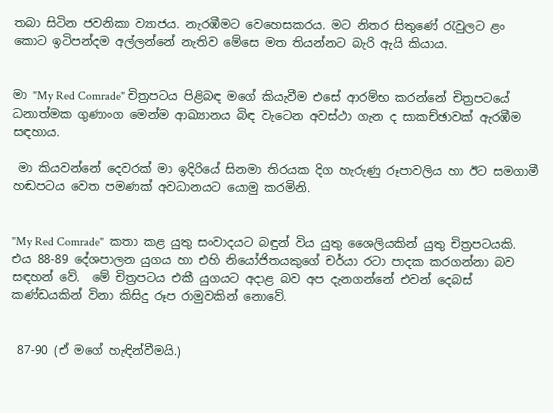තබා සිටින ජවනිකා ව්‍යාජය. නැරඹීමට වෙහෙසකරය. මට නිතර සිතුණේ රැවුලට ළං කොට ඉටිපන්දම අල්ලන්නේ නැතිව මේසෙ මත තියන්නට බැරි ඇයි කියාය.


මා "My Red Comrade" චිත්‍රපටය පිළිබඳ මගේ කියැවීම එසේ ආරම්භ කරන්නේ චිත්‍රපටයේ ධනාත්මක ගුණාංග මෙන්ම ආඛ්‍යානය බිඳ වැටෙන අවස්ථා ගැන ද සාකච්ඡාවක් ඇරඹීම සඳහාය.

 මා කියවන්නේ දෙවරක් මා ඉදිරියේ සිනමා තිරයක දිග හැරුණු රූපාවලිය හා ඊට සමගාමී හඬපටය වෙත පමණක් අවධානයට යොමු කරමිනි.


"My Red Comrade"  කතා කළ යුතු සංවාදයට බඳුන් විය යුතු ශෛලියකින් යුතු චිත්‍රපටයකි. එය 88-89 දේශපාලන යුගය හා එහි නියෝජිතයකුගේ චර්යා රටා පාදක කරගන්නා බව සඳහන් වේ.  මේ චිත්‍රපටය එකී යුගයට අදාළ බව අප දැනගන්නේ එවන් දෙබස් කණ්ඩයකින් විනා කිසිදු රූප රාමුවකින් නොවේ.


 87-90 (ඒ මගේ හැඳින්වීමයි.)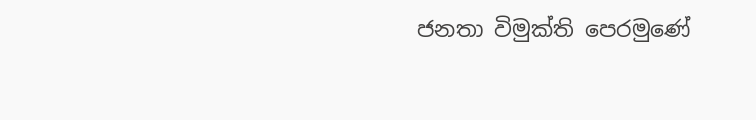ජනතා විමුක්ති පෙරමුණේ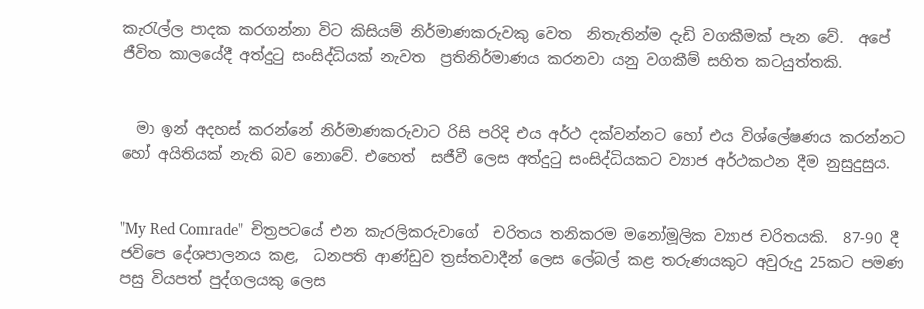කැරැල්ල පාදක කරගන්නා විට කිසියම් නිර්මාණකරුවකු වෙත  නිතැතින්ම දැඩි වගකීමක් පැන වේ.  අපේ ජීවිත කාලයේදී අත්දුටු සංසිද්ධියක් නැවත  ප්‍රතිනිර්මාණය කරනවා යනු වගකීම් සහිත කටයුත්තකි.


  මා ඉන් අදහස් කරන්නේ නිර්මාණකරුවාට රිසි පරිදි එය අර්ථ දක්වන්නට හෝ එය විශ්ලේෂණය කරන්නට හෝ අයිතියක් නැති බව නොවේ. එහෙත්  සජීවී ලෙස අත්දුටු සංසිද්ධියකට ව්‍යාජ අර්ථකථන දීම නුසුදුසුය.


"My Red Comrade"  චිත්‍රපටයේ එන කැරලිකරුවාගේ  චරිතය තනිකරම මනෝමූලික ව්‍යාජ චරිතයකි.  87-90 දී ජවිපෙ දේශපාලනය කළ,  ධනපති ආණ්ඩුව ත්‍රස්තවාදීන් ලෙස ලේබල් කළ තරුණයකුට අවුරුදු 25කට පමණ පසු වියපත් පුද්ගලයකු ලෙස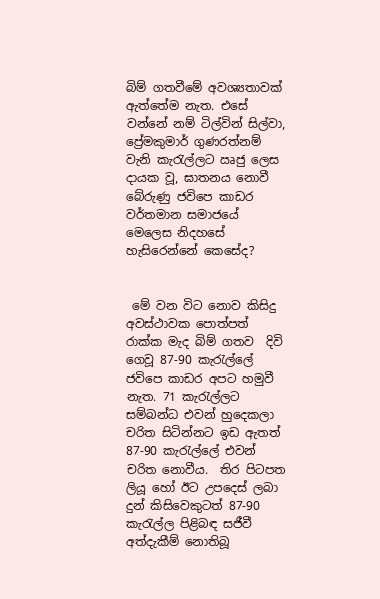බිම් ගතවීමේ අවශ්‍යතාවක් ඇත්තේම නැත. එසේ වන්නේ නම් ටිල්වින් සිල්වා,  ප්‍රේමකුමාර් ගුණරත්නම් වැනි කැරැල්ලට ඍජු ලෙස දායක වූ, ඝාතනය නොවී බේරුණු ජවිපෙ කාඩර වර්තමාන සමාජයේ මෙලෙස නිදහසේ හැසිරෙන්නේ කෙසේද?


 මේ වන විට නොව කිසිදු අවස්ථාවක පොත්පත් රාක්ක මැද බිම් ගතව  දිවි ගෙවූ 87-90 කැරැල්ලේ ජවිපෙ කාඩර අපට හමුවී නැත. 71 කැරැල්ලට සම්බන්ධ එවන් හුදෙකලා චරිත සිටින්නට ඉඩ ඇතත් 87-90 කැරැල්ලේ එවන් චරිත නොවීය.  තිර පිටපත ලියූ හෝ ඊට උපදෙස් ලබා දුන් කිසිවෙකුටත් 87-90  කැරැල්ල පිළිබඳ සජීවී අත්දැකීම් නොතිබූ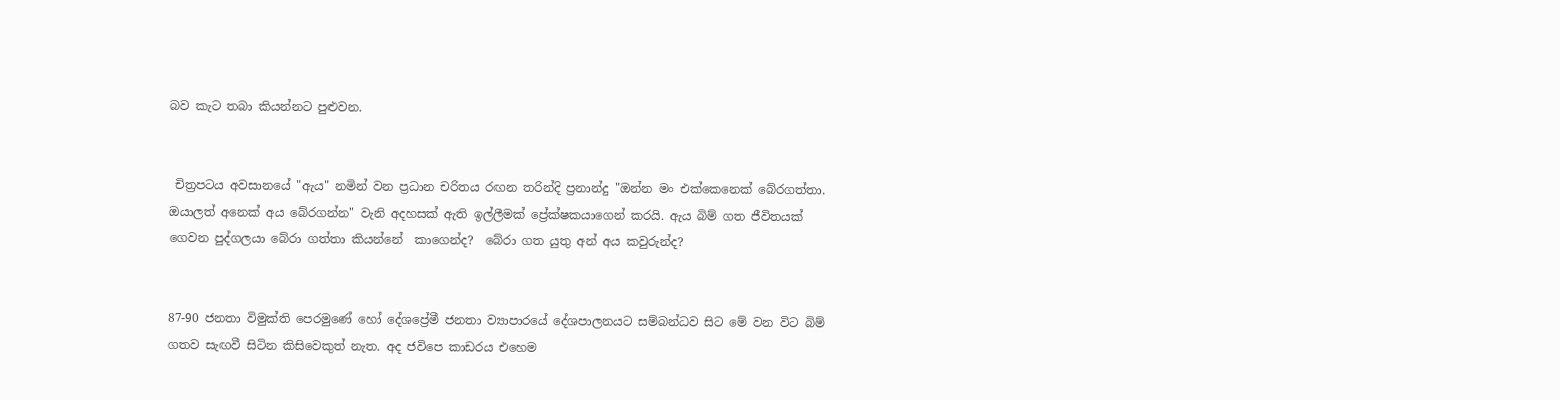බව කැට තබා කියන්නට පුළුවන.


 චිත්‍රපටය අවසානයේ "ඇය" නමින් වන ප්‍රධාන චරිතය රඟන තරින්දි ප්‍රනාන්දු "ඔන්න මං එක්කෙනෙක් බේරගත්තා. ඔයාලත් අනෙක් අය බේරගන්න" වැනි අදහසක් ඇති ඉල්ලීමක් ප්‍රේක්ෂකයාගෙන් කරයි. ඇය බිම් ගත ජීවිතයක් ගෙවන පුද්ගලයා බේරා ගත්තා කියන්නේ  කාගෙන්ද?  බේරා ගත යුතු අන් අය කවුරුන්ද?


87-90 ජනතා විමුක්ති පෙරමුණේ හෝ දේශප්‍රේමී ජනතා ව්‍යාපාරයේ දේශපාලනයට සම්බන්ධව සිට මේ වන විට බිම් ගතව සැඟවී සිටින කිසිවෙකුත් නැත. අද ජවිපෙ කාඩරය එහෙම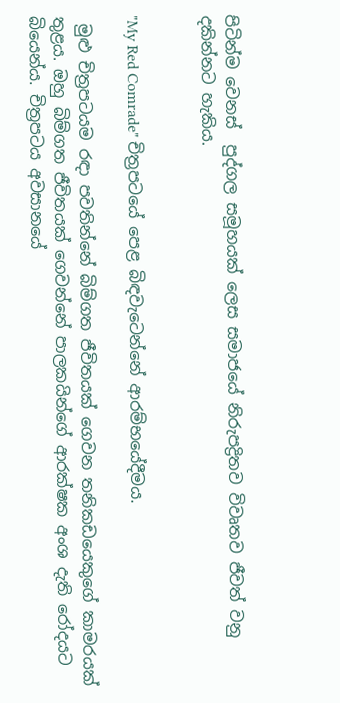පිටින්ම වෙනස්  පුද්ගල සමූහයක් ලෙස සමාජයේ නිරුපද්‍රිතව විවෘතව ජීවත් වනු දකින්නට හැකිය.


"My Red Comrade" චිත්‍රපටයේ පෙළ බිඳවැටෙන්නේ ආරම්භයේදීමය.

 මුළු චිත්‍රපටයම රඳා පවතින්නේ බිම්ගත ජීවිතයක් ගෙවන තනිකඩයෙකුගේ කාමරයක් තුළය. ඔහු බිම්ගත ජීවිතයක් ගෙවන්නේ පාලකයින්ගේ ආරක්ෂක අංශ දැති රෝදයට බියෙන්ය. චිත්‍රපටය අවසානයේ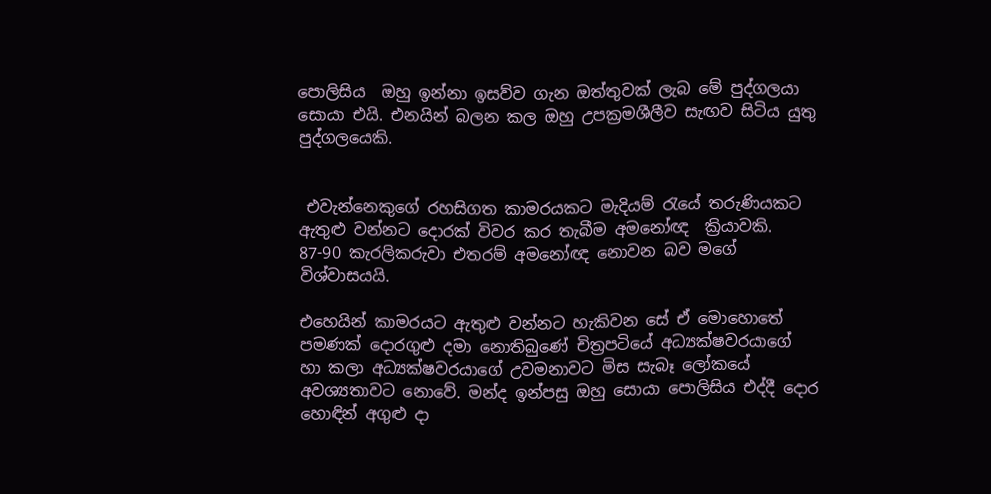පොලිසිය  ඔහු ඉන්නා ඉසව්ව ගැන ඔත්තුවක් ලැබ මේ පුද්ගලයා සොයා එයි. එනයින් බලන කල ඔහු උපක්‍රමශීලීව සැඟව සිටිය යුතු පුද්ගලයෙකි.


 එවැන්නෙකුගේ රහසිගත කාමරයකට මැදියම් රැයේ තරුණියකට ඇතුළු වන්නට දොරක් විවර කර තැබීම අමනෝඥ  ක්‍රියාවකි. 87-90 කැරලිකරුවා එතරම් අමනෝඥ නොවන බව මගේ විශ්වාසයයි.

එහෙයින් කාමරයට ඇතුළු වන්නට හැකිවන සේ ඒ මොහොතේ පමණක් දොරගුළු දමා නොතිබුණේ චිත්‍රපටියේ අධ්‍යක්ෂවරයාගේ හා කලා අධ්‍යක්ෂවරයාගේ උවමනාවට මිස සැබෑ ලෝකයේ අවශ්‍යතාවට නොවේ. මන්ද ඉන්පසු ඔහු සොයා පොලිසිය එද්දී දොර හොඳින් අගුළු දා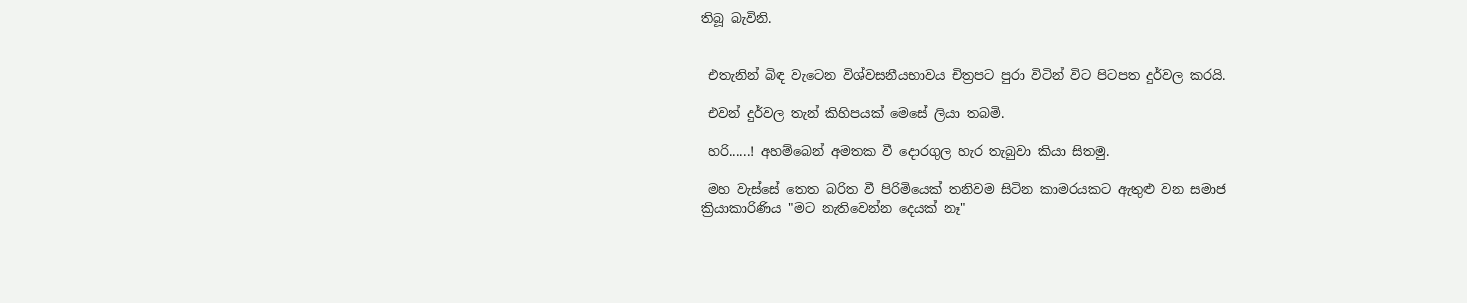තිබූ බැවිනි.


 එතැනින් බිඳ වැටෙන විශ්වසනීයභාවය චිත්‍රපට පුරා විටින් විට පිටපත දුර්වල කරයි.

 එවන් දුර්වල තැන් කිහිපයක් මෙසේ ලියා තබමි.

 හරි......! අහම්බෙන් අමතක වී දොරගුල හැර තැබුවා කියා සිතමු.

 මහ වැස්සේ තෙත බරිත වී පිරිමියෙක් තනිවම සිටින කාමරයකට ඇතුළු වන සමාජ ක්‍රියාකාරිණිය "මට නැතිවෙන්න දෙයක් නෑ"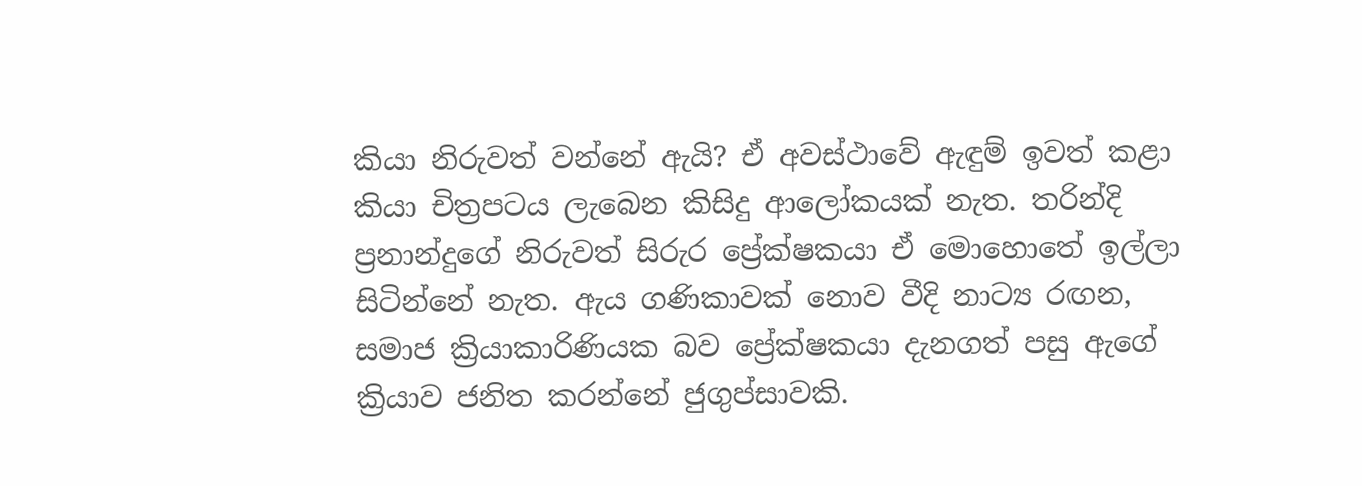කියා නිරුවත් වන්නේ ඇයි? ඒ අවස්ථාවේ ඇඳුම් ඉවත් කළා කියා චිත්‍රපටය ලැබෙන කිසිදු ආලෝකයක් නැත. තරින්දි ප්‍රනාන්දුගේ නිරුවත් සිරුර ප්‍රේක්ෂකයා ඒ මොහොතේ ඉල්ලා සිටින්නේ නැත. ඇය ගණිකාවක් නොව වීදි නාට්‍ය රඟන, සමාජ ක්‍රියාකාරිණියක බව ප්‍රේක්ෂකයා දැනගත් පසු ඇගේ ක්‍රියාව ජනිත කරන්නේ ජුගුප්සාවකි.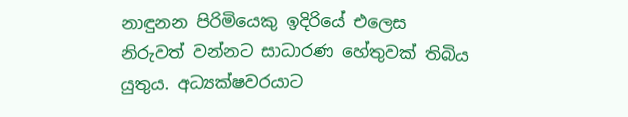නාඳුනන පිරිමියෙකු ඉදිරියේ එලෙස නිරුවත් වන්නට සාධාරණ හේතුවක් තිබිය යුතුය. අධ්‍යක්ෂවරයාට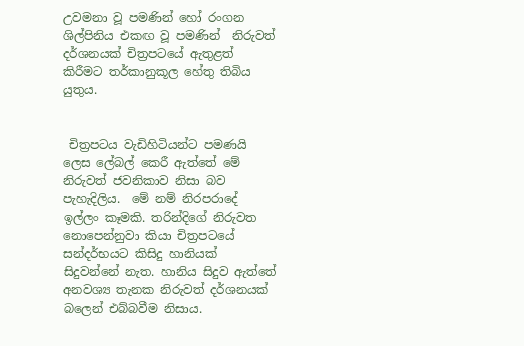උවමනා වූ පමණින් හෝ රංගන ශිල්පිනිය එකඟ වූ පමණින්  නිරුවත් දර්ශනයක් චිත්‍රපටයේ ඇතුළත් කිරීමට තර්කානුකූල හේතු තිබිය යුතුය.


 චිත්‍රපටය වැඩිහිටියන්ට පමණයි ලෙස ලේබල් කෙරී ඇත්තේ මේ නිරුවත් ජවනිකාව නිසා බව පැහැදිලිය.  මේ නම් නිරපරාදේ ඉල්ලං කෑමකි. තරින්දිගේ නිරුවත නොපෙන්නුවා කියා චිත්‍රපටයේ සන්දර්භයට කිසිදු හානියක් සිදුවන්නේ නැත. හානිය සිදුව ඇත්තේ අනවශ්‍ය තැනක නිරුවත් දර්ශනයක් බලෙන් එබ්බවීම නිසාය.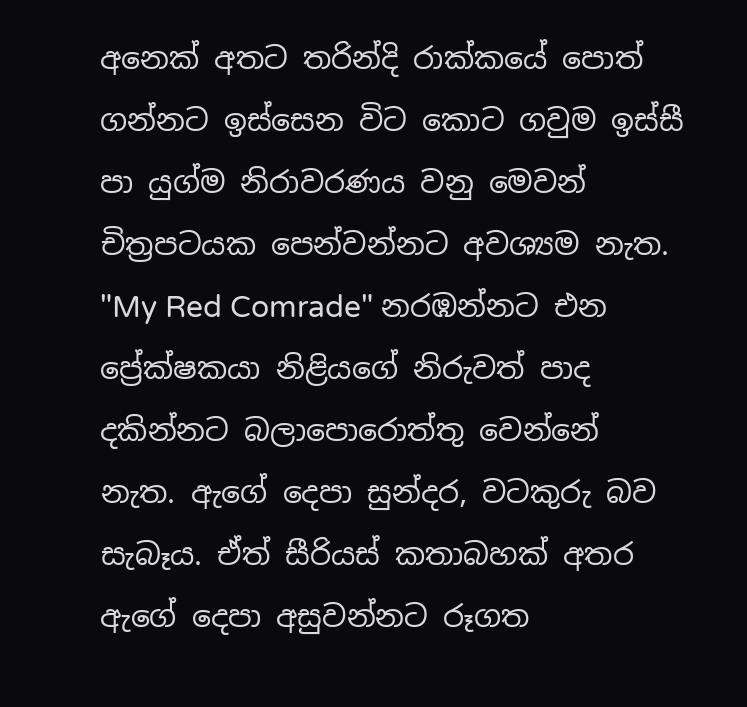අනෙක් අතට තරින්දි රාක්කයේ පොත් ගන්නට ඉස්සෙන විට කොට ගවුම ඉස්සී පා යුග්ම නිරාවරණය වනු මෙවන් චිත්‍රපටයක පෙන්වන්නට අවශ්‍යම නැත. "My Red Comrade" නරඹන්නට එන ප්‍රේක්ෂකයා නිළියගේ නිරුවත් පාද දකින්නට බලාපොරොත්තු වෙන්නේ නැත. ඇගේ දෙපා සුන්දර, වටකුරු බව සැබෑය. ඒත් සීරියස් කතාබහක් අතර ඇගේ දෙපා අසුවන්නට රූගත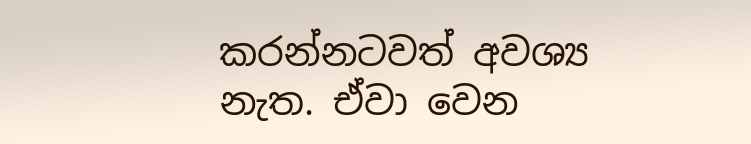කරන්නටවත් අවශ්‍ය නැත. ඒවා වෙන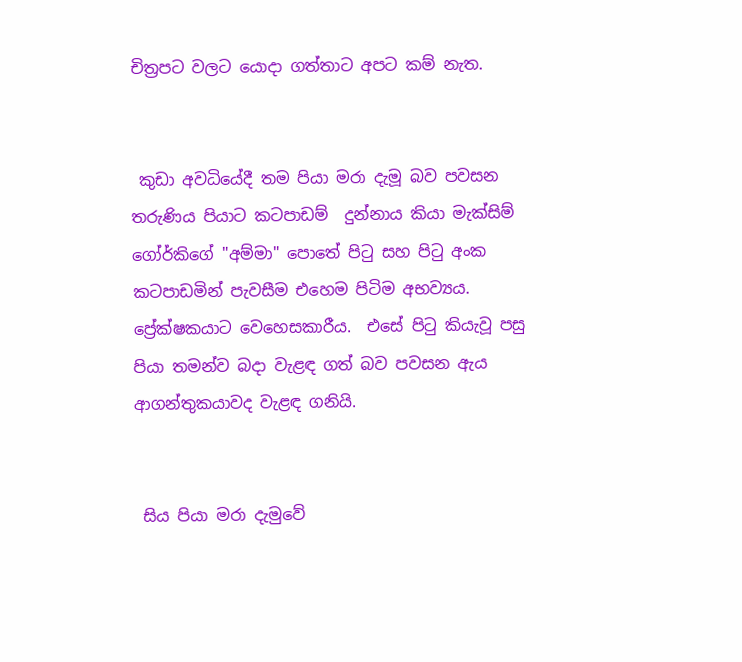චිත්‍රපට වලට යොදා ගත්තාට අපට කම් නැත.


 කුඩා අවධියේදී තම පියා මරා දැමූ බව පවසන තරුණිය පියාට කටපාඩම්  දුන්නාය කියා මැක්සිම් ගෝර්කිගේ "අම්මා" පොතේ පිටු සහ පිටු අංක කටපාඩමින් පැවසීම එහෙම පිටිම අභව්‍යය.  ප්‍රේක්ෂකයාට වෙහෙසකාරීය.  එසේ පිටු කියැවූ පසු පියා තමන්ව බදා වැළඳ ගත් බව පවසන ඇය ආගන්තුකයාවද වැළඳ ගනියි.


 සිය පියා මරා දැමුවේ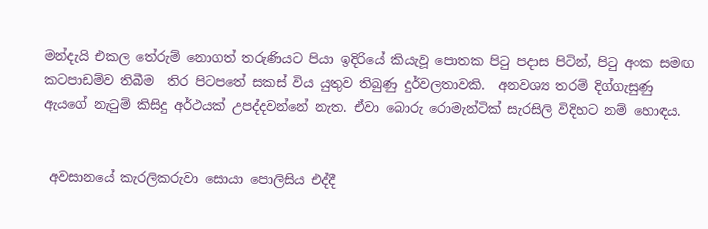මන්දැයි එකල තේරුම් නොගත් තරුණියට පියා ඉදිරියේ කියැවූ පොතක පිටු පදාස පිටින්, පිටු අංක සමඟ කටපාඩම්ව තිබීම  තිර පිටපතේ සකස් විය යුතුව තිබුණු දුර්වලතාවකි.  අනවශ්‍ය තරම් දිග්ගැසුණු ඇයගේ නැටුම් කිසිදු අර්ථයක් උපද්දවන්නේ නැත. ඒවා බොරු රොමැන්ටික් සැරසිලි විදිහට නම් හොඳය.


 අවසානයේ කැරලිකරුවා සොයා පොලිසිය එද්දී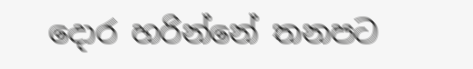දොර හරින්නේ තනපට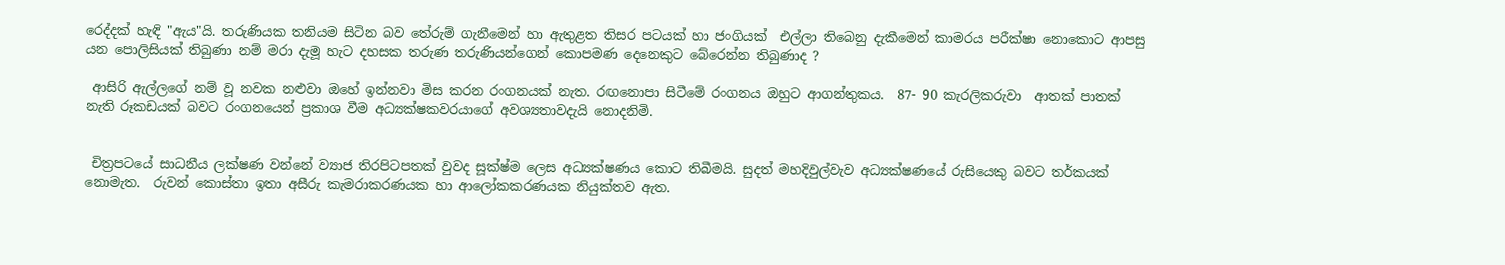රෙද්දක් හැඳි "ඇය"යි. තරුණියක තනියම සිටින බව තේරුම් ගැනීමෙන් හා ඇතුළත තිසර පටයක් හා ජංගි‍යක්  එල්ලා තිබෙනු දැකීමෙන් කාමරය පරීක්ෂා නොකොට ආපසු යන පොලිසියක් තිබුණා නම් මරා දැමූ හැට දහසක තරුණ තරුණියන්ගෙන් කොපමණ දෙනෙකුට බේරෙන්න තිබුණාද ?

 ආසිරි ඇල්ලගේ නම් වූ නවක නළුවා ඔහේ ඉන්නවා මිස කරන රංගනයක් නැත. රඟනොපා සිටීමේ රංගනය ඔහුට ආගන්තුකය.  87- 90 කැරලිකරුවා  ආතක් පාතක් නැති රූකඩයක් බවට රංගනයෙන් ප්‍රකාශ වීම අධ්‍යක්ෂකවරයාගේ අවශ්‍යතාවදැයි නොදනිමි.


 චිත්‍රපටයේ සාධනීය ලක්ෂණ වන්නේ ව්‍යාජ තිරපිටපතක් වුවද සූක්ෂ්ම ලෙස අධ්‍යක්ෂණය කොට තිබීමයි. සුදත් මහදිවුල්වැව අධ්‍යක්ෂණයේ රුසියෙකු බවට තර්කයක් නොමැත.  රුවන් කොස්තා ඉතා අසීරු කැමරාකරණයක හා ආලෝකකරණයක නියුක්තව ඇත.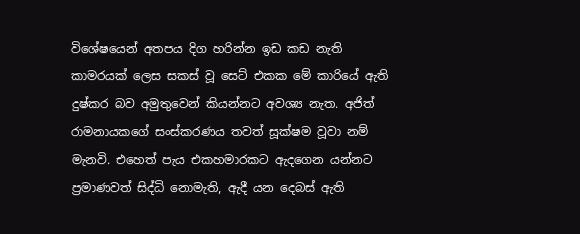විශේෂයෙන් අතපය දිග හරින්න ඉඩ කඩ නැති කාමරයක් ලෙස සකස් වූ සෙට් එකක මේ කාරියේ ඇති දුෂ්කර බව අමුතුවෙන් කියන්නට අවශ්‍ය නැත. අජිත් රාමනායකගේ සංස්කරණය තවත් සූක්ෂම වූවා නම් මැනවි. එහෙත් පැය එකහමාරකට ඇදගෙන යන්නට ප්‍රමාණවත් සිද්ධි නොමැති, ඇදී යන දෙබස් ඇති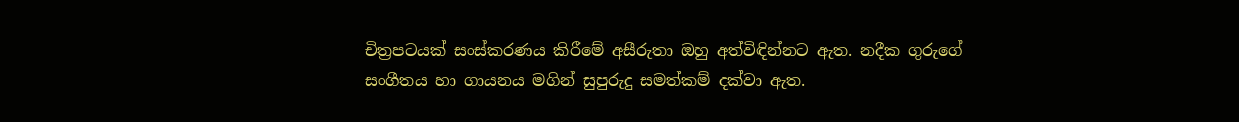චිත්‍රපටයක් සංස්කරණය කිරීමේ අසීරුතා ඔහු අත්විඳින්නට ඇත. නදීක ගුරුගේ සංගීතය හා ගායනය මගින් සුපුරුදු සමත්කම් දක්වා ඇත.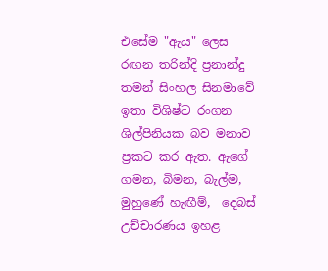එසේම "ඇය" ලෙස රඟන තරින්දි ප්‍රනාන්දු තමන් සිංහල සිනමාවේ ඉතා විශිෂ්ට රංගන ශිල්පිනියක බව මනාව ප්‍රකට කර ඇත. ඇගේ ගමන, බිමන, බැල්ම, මුහුණේ හැඟීම්,  දෙබස් උච්චාරණය ඉහළ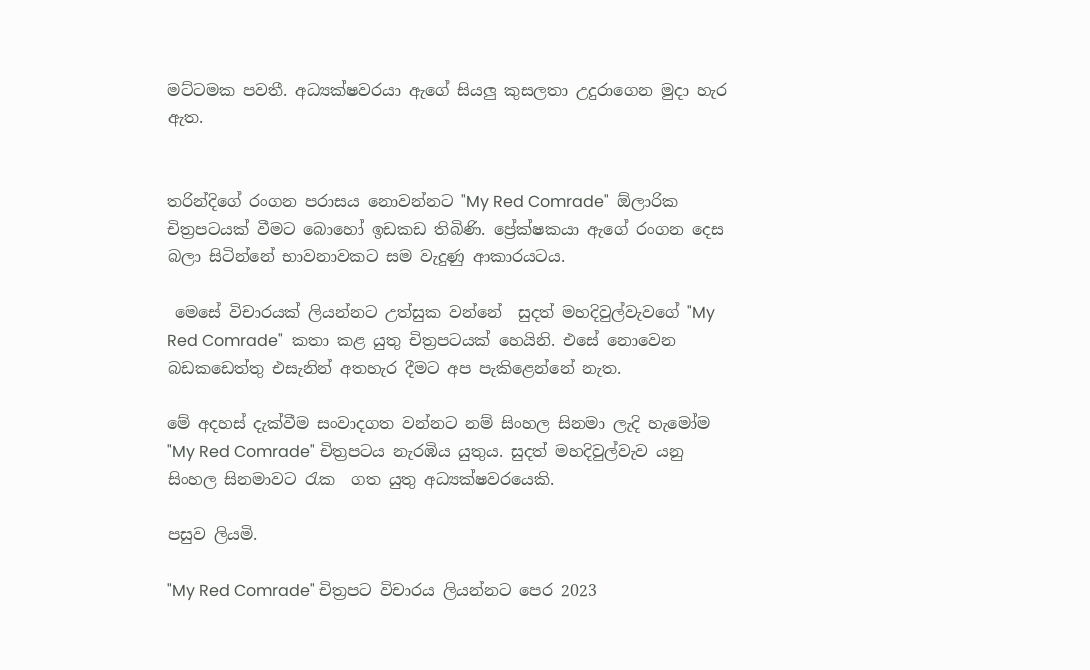මට්ටමක පවතී. අධ්‍යක්ෂවරයා ඇගේ සියලු කුසලතා උදුරාගෙන මුදා හැර ඇත.


තරින්දිගේ රංගන පරාසය නොවන්නට "My Red Comrade"  ඕලාරික චිත්‍රපටයක් වීමට බොහෝ ඉඩකඩ තිබිණි. ප්‍රේක්ෂකයා ඇගේ රංගන දෙස බලා සිටින්නේ භාවනාවකට සම වැදුණු ආකාරයටය.

 මෙසේ විචාරයක් ලියන්නට උත්සුක වන්නේ  සුදත් මහදිවුල්වැවගේ "My Red Comrade"  කතා කළ යුතු චිත්‍රපටයක් හෙයිනි. එසේ නොවෙන බඩකඩෙත්තු එසැනින් අතහැර දීමට අප පැකිළෙන්නේ නැත.

මේ අදහස් දැක්වීම සංවාදගත වන්නට නම් සිංහල සිනමා ලැදි හැමෝම  "My Red Comrade" චිත්‍රපටය නැරඹිය යුතුය. සුදත් මහදිවුල්වැව යනු සිංහල සිනමාවට රැක  ගත යුතු අධ්‍යක්ෂවරයෙකි.

පසුව ලියමි.

"My Red Comrade" චිත්‍රපට විචාරය ලියන්නට පෙර 2023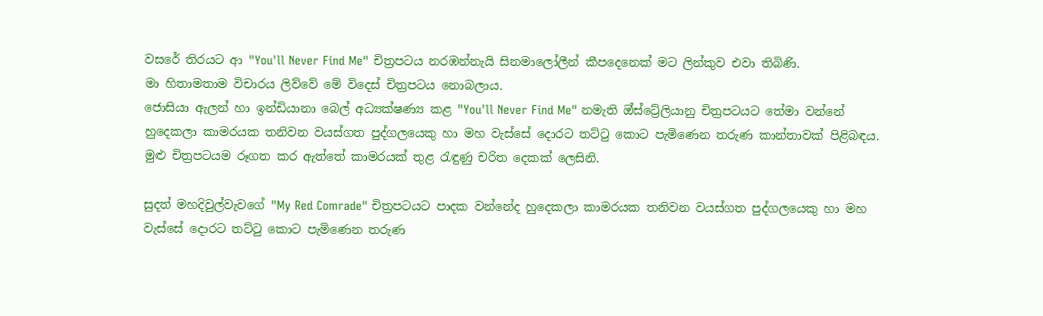වසරේ තිරයට ආ "You'll Never Find Me" චිත්‍රපටය නරඹන්නැයි සිනමාලෝලීන් කීපදෙනෙක් මට ලින්කුව එවා තිබිණි.
මා හිතාමතාම විචාරය ලිව්වේ මේ විදෙස් චිත්‍රපටය නොබලාය.
ජොසියා ඇලන් හා ඉන්ඩියානා බෙල් අධ්‍යක්ෂණ්‍ය කළ "You'll Never Find Me" නමැති ඔ්ස්ට්‍රේලියානු චිත්‍රපටයට තේමා වන්නේ හුදෙකලා කාමරයක තනිවන වයස්ගත පුද්ගලයෙකු හා මහ වැස්සේ දොරට තට්ටු කොට පැමිණෙන තරුණ කාන්තාවක් පිළිබඳය.
මුළු චිත්‍රපටයම රූගත කර ඇත්තේ කාමරයක් තුළ රැඳුණු චරිත දෙකක් ලෙසිනි.

සුදත් මහදිවුල්වැවගේ "My Red Comrade" චිත්‍රපටයට පාදක වන්නේද හුදෙකලා කාමරයක තනිවන වයස්ගත පුද්ගලයෙකු හා මහ වැස්සේ දොරට තට්ටු කොට පැමිණෙන තරුණ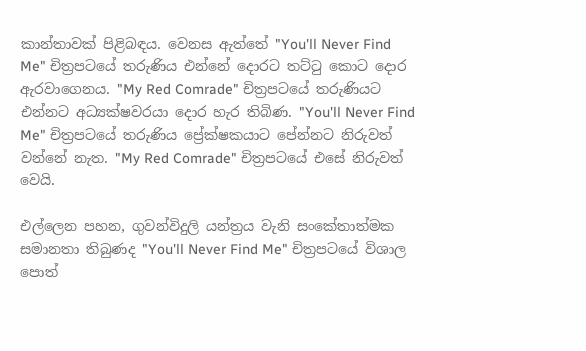කාන්තාවක් පිළිබඳය. වෙනස ඇත්තේ "You'll Never Find Me" චිත්‍රපටයේ තරුණිය එන්නේ දොරට තට්ටු කොට දොර ඇරවාගෙනය. "My Red Comrade" චිත්‍රපටයේ තරුණියට එන්නට අධ්‍යක්ෂවරයා දොර හැර තිබිණ. "You'll Never Find Me" චිත්‍රපටයේ තරුණිය ප්‍රේක්ෂකයාට පේන්නට නිරුවත් වන්නේ නැත. "My Red Comrade" චිත්‍රපටයේ එසේ නිරුවත් වෙයි.

එල්ලෙන පහන, ගුවන්විදුලි යන්ත්‍රය වැනි සංකේතාත්මක සමානතා තිබුණද "You'll Never Find Me" චිත්‍රපටයේ විශාල පොත්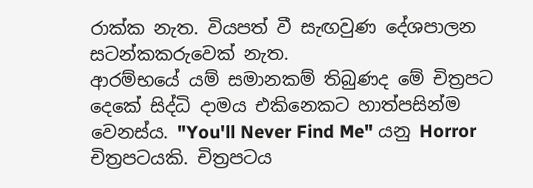රාක්ක නැත. වියපත් වී සැඟවුණ දේශපාලන සටන්කකරුවෙක් නැත.
ආරම්භයේ යම් සමානකම් තිබුණද මේ චිත්‍රපට දෙකේ සිද්ධි දාමය එකිනෙකට හාත්පසින්ම වෙනස්ය. "You'll Never Find Me" යනු Horror චිත්‍රපටයකි. චිත්‍රපටය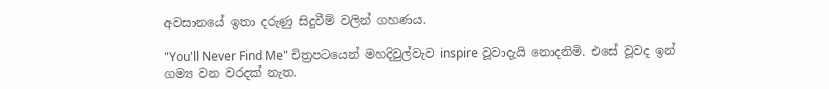අවසානයේ ඉතා දරුණු සිදුවීම් වලින් ගහණය.

"You'll Never Find Me" චිත්‍රපටයෙන් මහදිවුල්වැව inspire වූවාදැයි නොදනිමි. එසේ වූවද ඉන් ගම්‍ය වන වරදක් නැත.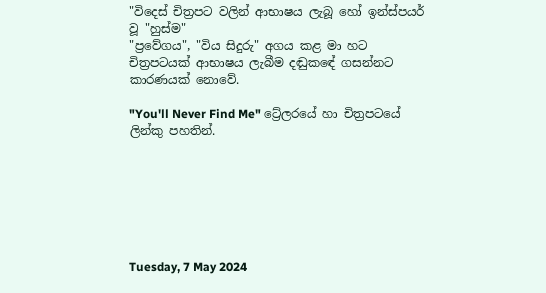"විදෙස් චිත්‍රපට වලින් ආභාෂය ලැබූ හෝ ඉන්ස්පයර් වූ "හුස්ම"
"ප්‍රවේගය", "විය සිදුරු" අගය කළ මා හට චිත්‍රපටයක් ආභාෂය ලැබීම දඬුකඳේ ගසන්නට කාරණයක් නොවේ.

"You'll Never Find Me" ට්‍රේලරයේ හා චිත්‍රපටයේ ලින්කු පහතින්.







Tuesday, 7 May 2024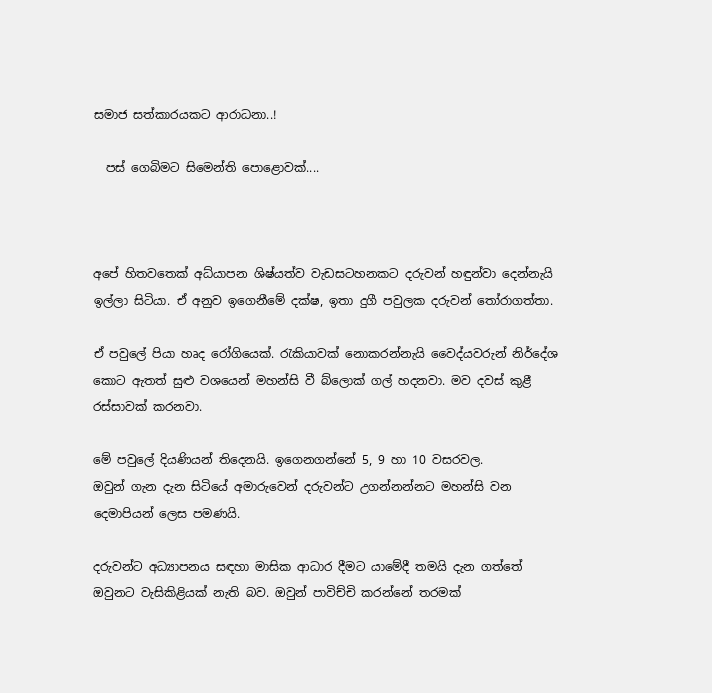සමාජ සත්කාරයකට ආරාධනා..!

  පස් ගෙබිමට සිමෙන්ති පොළොවක්....



අපේ හිතවතෙක් අධ්යාපන ශිෂ්යත්ව වැඩසටහනකට දරුවන් හඳුන්වා දෙන්නැයි ඉල්ලා සිටියා. ඒ අනුව ඉගෙනීමේ දක්ෂ, ඉතා දුගී පවුලක දරුවන් තෝරාගත්තා.

ඒ පවුලේ පියා හෘද රෝගියෙක්. රැකියාවක් නොකරන්නැයි වෛද්යවරුන් නිර්දේශ කොට ඇතත් සුළු වශයෙන් මහන්සි වී බ්ලොක් ගල් හදනවා. මව දවස් කුළී රස්සාවක් කරනවා.

මේ පවුලේ දියණියන් තිදෙනයි. ඉගෙනගන්නේ 5, 9 හා 10 වසරවල.
ඔවුන් ගැන දැන සිටියේ අමාරුවෙන් දරුවන්ට උගන්නන්නට මහන්සි වන දෙමාපියන් ලෙස පමණයි.

දරුවන්ට අධ්‍යාපනය සඳහා මාසික ආධාර දීමට යාමේදී තමයි දැන ගත්තේ ඔවුනට වැසිකිළියක් නැති බව. ඔවුන් පාවිච්චි කරන්නේ තරමක්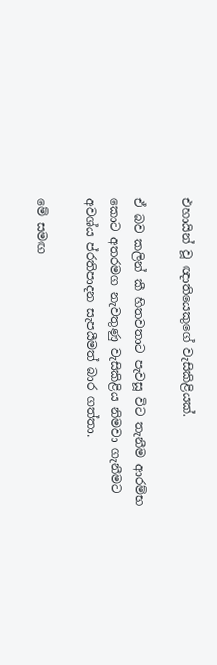එහායින් වූ ඥාතියෙකුගේ වැසිකිළියක්.

ඒ බව කලින් කී හිතවතාට පැවසූ විට තැනීම ආරම්භ කොට අතරමග නැවතුණු වැසිකිළිය නිමවා ගැනීමට අවශ්ය ප්රතිපාදන සැපයීමත් බාර ගත්තා.

මේ සමඟ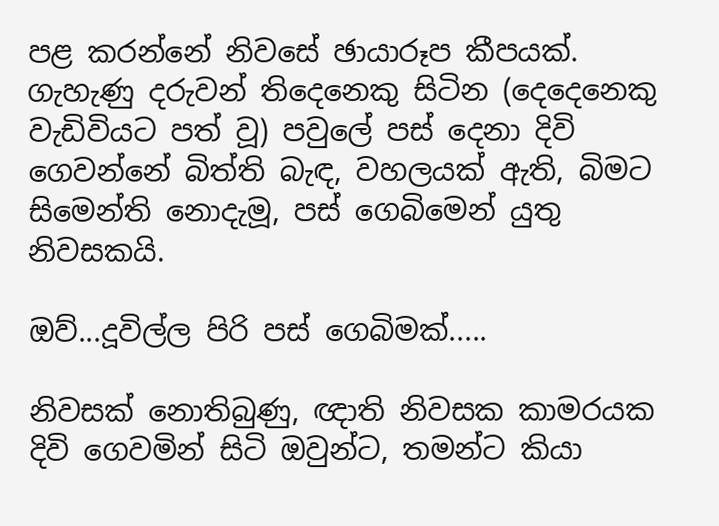පළ කරන්නේ නිවසේ ඡායාරූප කීපයක්. ගැහැණු දරුවන් තිදෙනෙකු සිටින (දෙදෙනෙකු වැඩිවියට පත් වූ) පවුලේ පස් දෙනා දිවි ගෙවන්නේ බිත්ති බැඳ, වහලයක් ඇති, බිමට සිමෙන්ති නොදැමූ, පස් ගෙබිමෙන් යුතු නිවසකයි.

ඔව්...දූවිල්ල පිරි පස් ගෙබිමක්.....

නිවසක් නොතිබුණු, ඥාති නිවසක කාමරයක දිවි ගෙවමින් සිටි ඔවුන්ට, තමන්ට කියා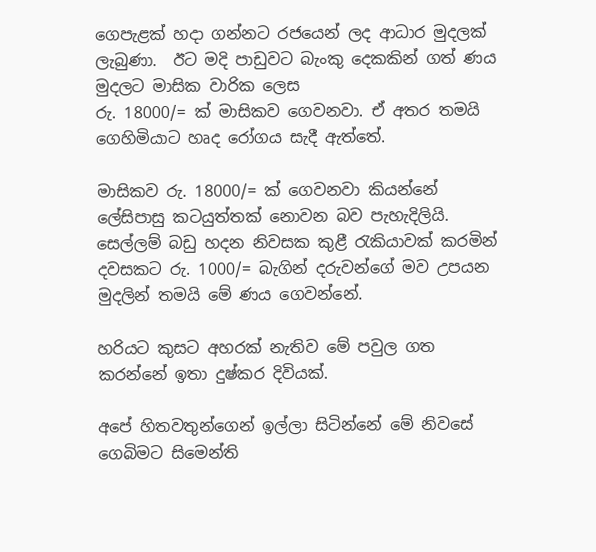ගෙපැළක් හදා ගන්නට රජයෙන් ලද ආධාර මුදලක් ලැබුණා.  ඊට මදි පාඩුවට බැංකු දෙකකින් ගත් ණය මුදලට මාසික වාරික ලෙස
රු. 18000/= ක් මාසිකව ගෙවනවා. ඒ අතර තමයි ගෙහිමියාට හෘද රෝගය සැදී ඇත්තේ.

මාසිකව රු. 18000/= ක් ගෙවනවා කියන්නේ ලේසිපාසු කටයුත්තක් නොවන බව පැහැදිලියි. සෙල්ලම් බඩු හදන නිවසක කුළී රැකියාවක් කරමින්  දවසකට රු. 1000/= බැගින් දරුවන්ගේ මව උපයන මුදලින් තමයි මේ ණය ගෙවන්නේ.

හරියට කුසට අහරක් නැතිව මේ පවුල ගත කරන්නේ ඉතා දුෂ්කර දිවියක්.

අපේ හිතවතුන්ගෙන් ඉල්ලා සිටින්නේ මේ නිවසේ ගෙබිමට සිමෙන්ති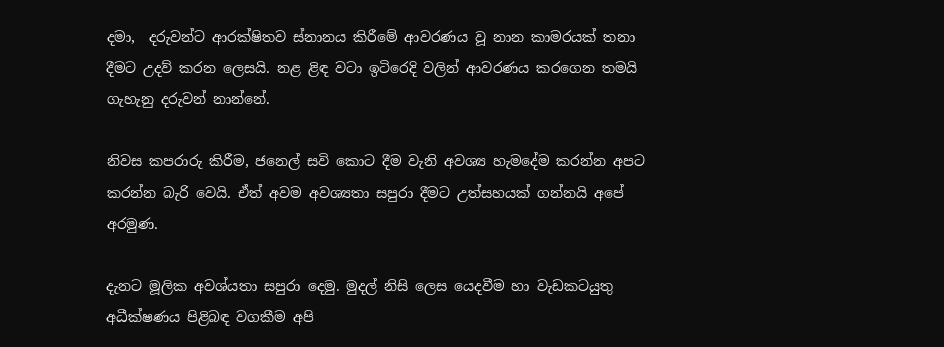දමා,  දරුවන්ට ආරක්ෂිතව ස්නානය කිරීමේ ආවරණය වූ නාන කාමරයක් තනා දීමට උදව් කරන ලෙසයි. නළ ළිඳ වටා ඉටිරෙදි වලින් ආවරණය කරගෙන තමයි ගැහැනු දරුවන් නාන්නේ.

නිවස කපරාරු කිරීම, ජනෙල් සවි කොට දීම වැනි අවශ්‍ය හැමදේම කරන්න අපට කරන්න බැරි වෙයි. ඒත් අවම අවශ්‍යතා සපුරා දීමට උත්සහයක් ගන්නයි අපේ අරමුණ.

දැනට මූලික අවශ්යතා සපුරා දෙමු. මුදල් නිසි ලෙස යෙදවීම හා වැඩකටයුතු අධීක්ෂණය පිළිබඳ වගකීම අපි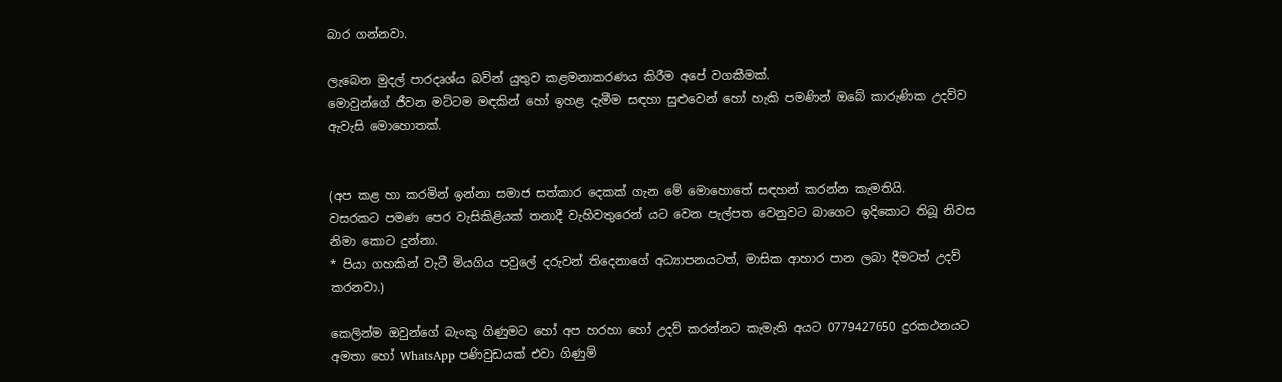බාර ගන්නවා.

ලැබෙන මුදල් පාරදෘශ්ය බවින් යුතුව කළමනාකරණය කිරීම අපේ වගකීමක්.
මොවුන්ගේ ජීවන මට්ටම මඳකින් හෝ ඉහළ දැමීම සඳහා සුළුවෙන් හෝ හැකි පමණින් ඔබේ කාරුණික උදව්ව ඇවැසි මොහොතක්.


(අප කළ හා කරමින් ඉන්නා සමාජ සත්කාර දෙකක් ගැන මේ මොහොතේ සඳහන් කරන්න කැමතියි.
වසරකට පමණ පෙර වැසිකිළියක් තනාදී වැහිවතුරෙන් යට වෙන පැල්පත වෙනුවට බාගෙට ඉදිකොට තිබූ නිවස නිමා කොට දුන්නා.
* පියා ගහකින් වැටී මියගිය පවුලේ දරුවන් තිදෙනාගේ අධ්‍යාපනයටත්, මාසික ආහාර පාන ලබා දීමටත් උදව් කරනවා.)

කෙලින්ම ඔවුන්ගේ බැංකු ගිණුමට හෝ අප හරහා හෝ උදව් කරන්නට කැමැති අයට 0779427650 දුරකථනයට අමතා හෝ WhatsApp පණිවුඩයක් එවා ගිණුම්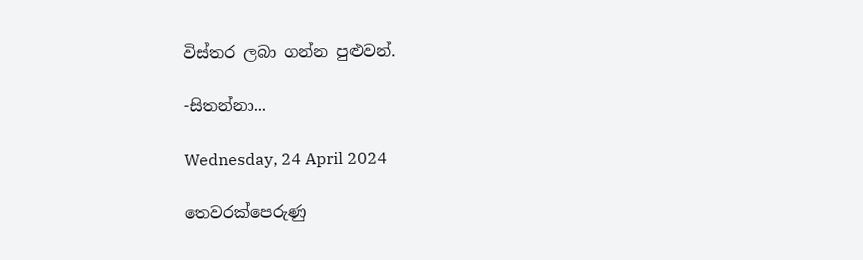විස්තර ලබා ගන්න පුළුවන්.

-සිතන්නා...

Wednesday, 24 April 2024

තෙවරක්පෙරුණු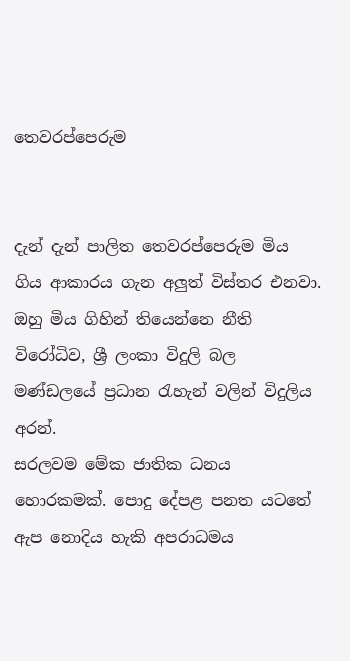තෙවරප්පෙරුම


දැන් දැන් පාලිත තෙවරප්පෙරුම මිය ගිය ආකාරය ගැන අලුත් විස්තර එනවා.
ඔහු මිය ගිහින් තියෙන්නෙ නීති විරෝධිව, ශ්‍රී ලංකා විදුලි බල මණ්ඩලයේ ප්‍රධාන රැහැන් වලින් විදුලිය අරන්.
සරලවම මේක ජාතික ධනය හොරකමක්. පොදු දේපළ පනත යටතේ ඇප නොදිය හැකි අපරාධමය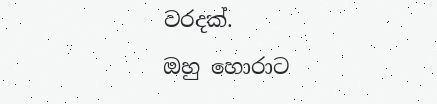වරදක්.
ඔහු හොරාට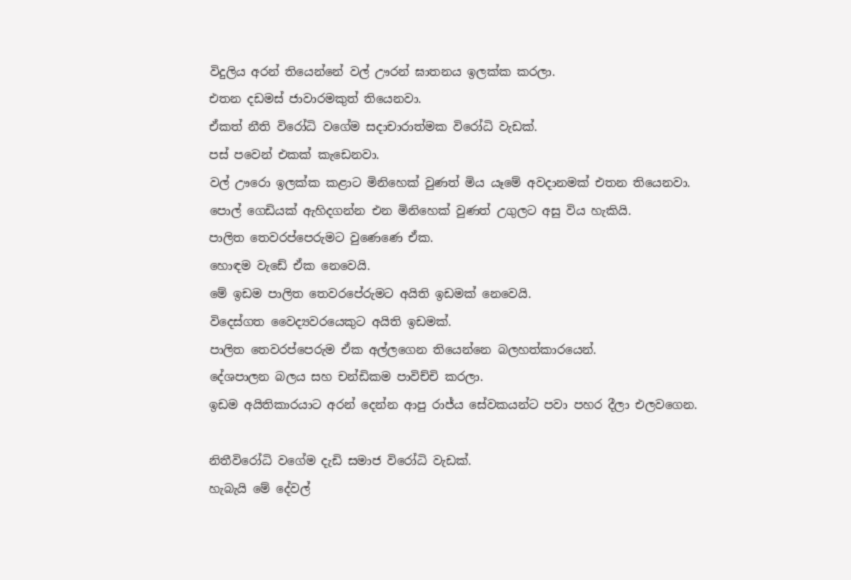විදුලිය අරන් තියෙන්නේ වල් ඌරන් ඝාතනය ඉලක්ක කරලා.
එතන දඩමස් ජාවාරමකුත් තියෙනවා.
ඒකත් නීති විරෝධි වගේම සදාචාරාත්මක විරෝධි වැඩක්.
පස් පවෙන් එකක් කැඩෙනවා.
වල් ඌරො ඉලක්ක කළාට මිනිහෙක් වුණත් මිය යෑමේ අවදානමක් එතන තියෙනවා.
පොල් ගෙඩියක් ඇහිදගන්න එන මිනිහෙක් වුණත් උගුලට අසු විය හැකියි.
පාලිත තෙවරප්පෙරුමට වුණෙණෙ ඒක.
හොඳම වැඩේ ඒක නෙවෙයි.
මේ ඉඩම පාලිත තෙවරපේරුමට අයිති ඉඩමක් නෙවෙයි.
විදෙස්ගත වෛද්‍යවරයෙකුට අයිති ඉඩමක්.
පාලිත තෙවරප්පෙරුම ඒක අල්ලගෙන තියෙන්නෙ බලහත්කාරයෙන්.
දේශපාලන බලය සහ චන්ඩිකම පාවිච්චි කරලා.
ඉඩම අයිතිකාරයාට අරන් දෙන්න ආපු රාජ්ය සේවකයන්ට පවා පහර දීලා එලවගෙන.

නිතීවිරෝධි වගේම දැඩි සමාජ විරෝධි වැඩක්.
හැබැයි මේ දේවල්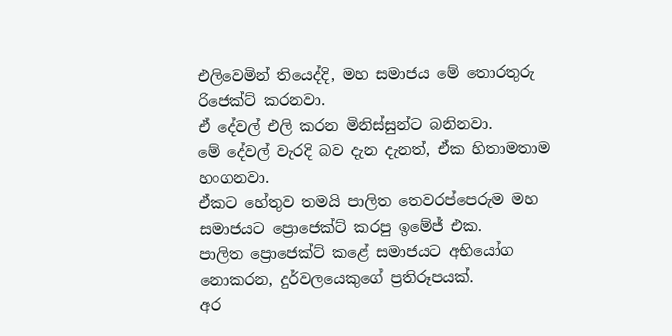එලිවෙමින් තියෙද්දි, මහ සමාජය මේ තොරතුරු රිජෙක්ට් කරනවා.
ඒ දේවල් එලි කරන මිනිස්සුන්ට බනිනවා.
මේ දේවල් වැරදි බව දැන දැනත්, ඒක හිතාමතාම හංගනවා.
ඒකට හේතුව තමයි පාලිත තෙවරප්පෙරුම මහ සමාජයට ප්‍රොජෙක්ට් කරපු ඉමේජ් එක.
පාලිත ප්‍රොජෙක්ට් කළේ සමාජයට අභියෝග නොකරන, දුර්වලයෙකුගේ ප්‍රතිරූපයක්.
අර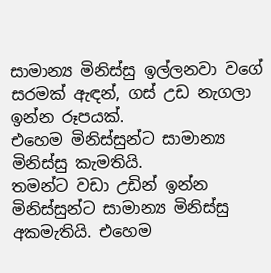සාමාන්‍ය මිනිස්සු ඉල්ලනවා වගේ සරමක් ඇඳන්, ගස් උඩ නැගලා ඉන්න රූපයක්.
එහෙම මිනිස්සුන්ට සාමාන්‍ය මිනිස්සු කැමතියි.
තමන්ට වඩා උඩින් ඉන්න මිනිස්සුන්ට සාමාන්‍ය මිනිස්සු අකමැතියි. එහෙම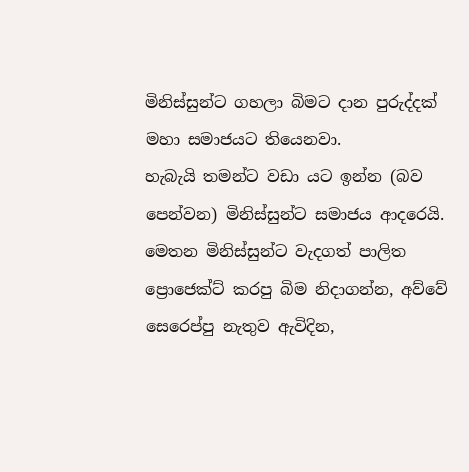මිනිස්සුන්ට ගහලා බිමට දාන පුරුද්දක් මහා සමාජයට තියෙනවා.
හැබැයි තමන්ට වඩා යට ඉන්න (බව පෙන්වන) මිනිස්සුන්ට සමාජය ආදරෙයි.
මෙතන මිනිස්සුන්ට වැදගත් පාලිත ප්‍රොජෙක්ට් කරපු බිම නිදාගන්න, අව්වේ සෙරෙප්පු නැතුව ඇවිදින,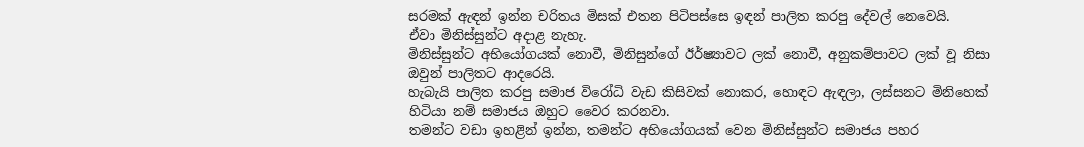සරමක් ඇඳන් ඉන්න චරිතය මිසක් එතන පිටිපස්සෙ ඉඳන් පාලිත කරපු දේවල් නෙවෙයි.
ඒවා මිනිස්සුන්ට අදාළ නැහැ.
මිනිස්සුන්ට අභියෝගයක් නොවී, මිනිසුන්ගේ ඊර්ෂ්‍යාවට ලක් නොවී, අනුකම්පාවට ලක් වූ නිසා ඔවුන් පාලිතට ආදරෙයි.
හැබැයි පාලිත කරපු සමාජ විරෝධි වැඩ කිසිවක් නොකර, හොඳට ඇඳලා, ලස්සනට මිනිහෙක් හිටියා නම් සමාජය ඔහුට වෛර කරනවා.
තමන්ට වඩා ඉහළින් ඉන්න, තමන්ට අභියෝගයක් වෙන මිනිස්සුන්ට සමාජය පහර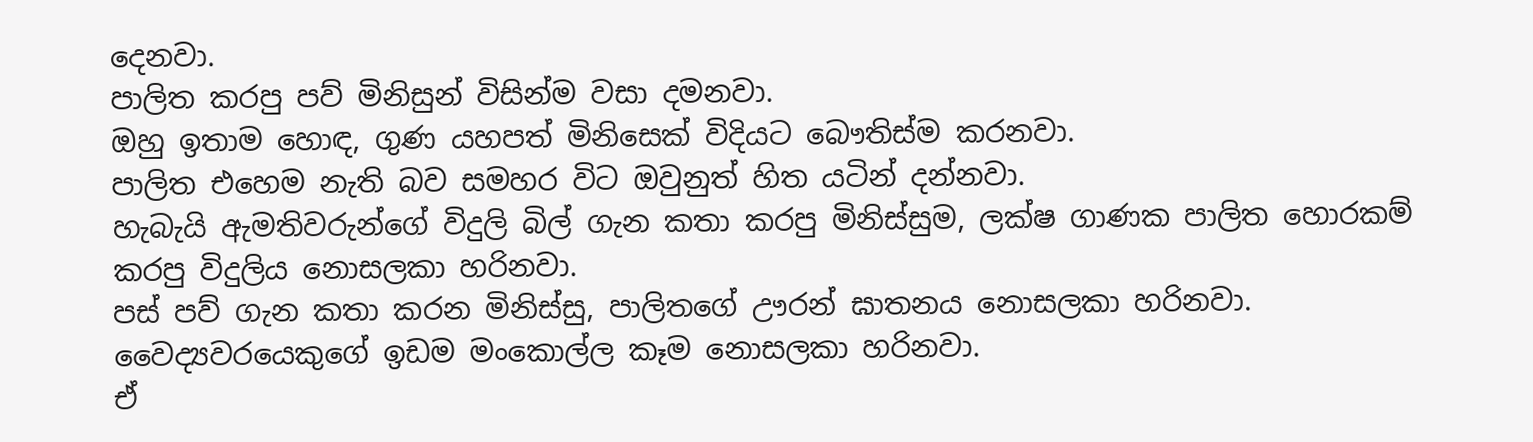දෙනවා.
පාලිත කරපු පව් මිනිසුන් විසින්ම වසා දමනවා.
ඔහු ඉතාම හොඳ, ගුණ යහපත් මිනිසෙක් විදියට බෞතිස්ම කරනවා.
පාලිත එහෙම නැති බව සමහර විට ඔවුනුත් හිත යටින් දන්නවා.
හැබැයි ඇමතිවරුන්ගේ විදුලි බිල් ගැන කතා කරපු මිනිස්සුම, ලක්ෂ ගාණක පාලිත හොරකම් කරපු විදුලිය නොසලකා හරිනවා.
පස් පව් ගැන කතා කරන මිනිස්සු, පාලිතගේ ඌරන් ඝාතනය නොසලකා හරිනවා.
වෛද්‍යවරයෙකුගේ ඉඩම මංකොල්ල කෑම නොසලකා හරිනවා.
ඒ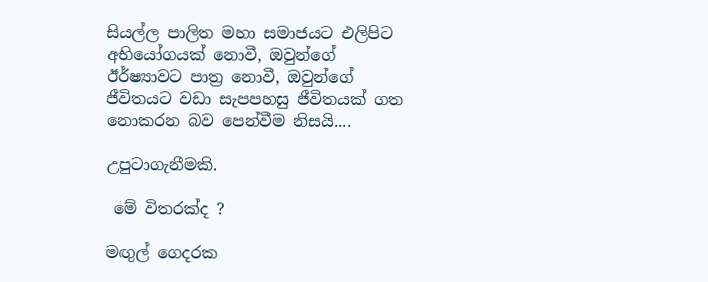සියල්ල පාලිත මහා සමාජයට එලිපිට අභියෝගයක් නොවී, ඔවුන්ගේ ඊර්ෂ්‍යාවට පාත්‍ර නොවී, ඔවුන්ගේ ජීවිතයට වඩා සැපපහසු ජීවිතයක් ගත නොකරන බව පෙන්වීම නිසයි....

උපුටාගැනීමකි.

 මේ විතරක්ද ?

මඟුල් ගෙදරක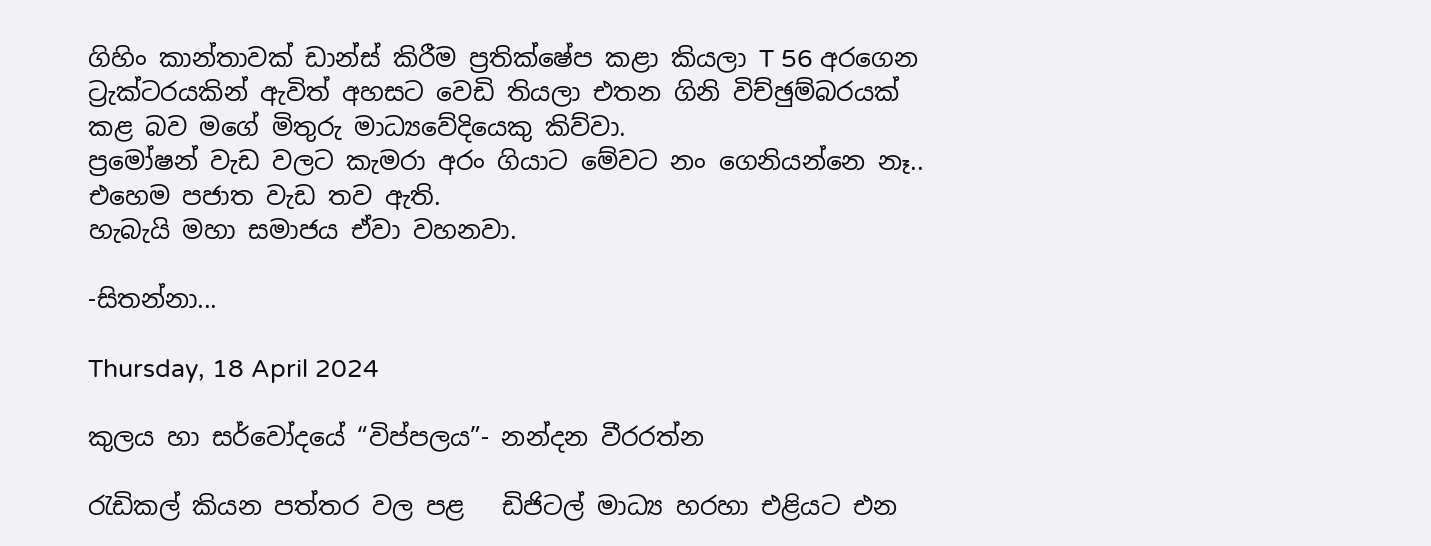ගිහිං කාන්තාවක් ඩාන්ස් කිරීම ප්‍රතික්ෂේප කළා කියලා T 56 අරගෙන ට්‍රැක්ටරයකින් ඇවිත් අහසට වෙඩි තියලා එතන ගිනි විච්ඡුම්බරයක් කළ බව මගේ මිතුරු මාධ්‍යවේදියෙකු කිව්වා.
ප්‍රමෝෂන් වැඩ වලට කැමරා අරං ගියාට මේවට නං ගෙනියන්නෙ නෑ..
එහෙම පජාත වැඩ තව ඇති.
හැබැයි මහා සමාජය ඒවා වහනවා.

-සිතන්නා...

Thursday, 18 April 2024

කුලය හා සර්වෝදයේ “විප්පලය”- නන්දන වීරරත්න

රැඩිකල් කියන පත්තර වල පළ   ඩිජිටල් මාධ්‍ය හරහා එළියට එන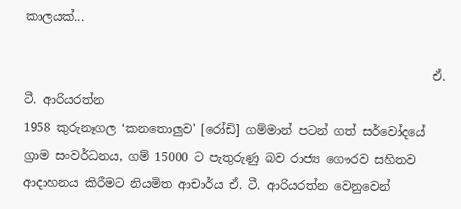කාලයක්...

                                                                    ඒ. ටී. ආරියරත්න
1958 කුරුනෑගල ‘කනතොලුව' [රෝඩි] ගම්මාන් පටන් ගත් සර්වෝදයේ ග්‍රාම සංවර්ධනය, ගම් 15000 ට පැතුරුණු බව රාජ්‍ය ගෞරව සහිතව ආදාහනය කිරීමට නියමිත ආචාර්ය ඒ. ටී. ආරියරත්න වෙනුවෙන්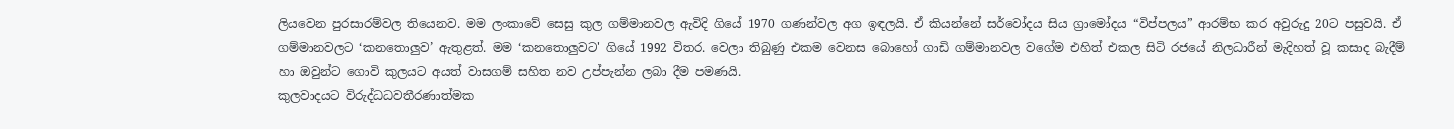ලියවෙන පුරසාරම්වල තියෙනව. මම ලංකාවේ සෙසු කුල ගම්මානවල ඇවිදි ගියේ 1970 ගණන්වල අග ඉඳලයි. ඒ කියන්නේ සර්වෝදය සිය ග්‍රාමෝදය “විප්පලය” ආරම්භ කර අවුරුදු 20ට පසුවයි. ඒ ගම්මානවලට ‘කනතොලුව’ ඇතුළත්. මම ‘කනතොලුවට' ගියේ 1992 විතර. වෙලා තිබුණු එකම වෙනස බොහෝ ගාඩි ගම්මානවල වගේම එහිත් එකල සිටි රජයේ නිලධාරීන් මැදිහත් වූ කසාද බැදීම් හා ඔවුන්ට ගොවි කුලයට අයත් වාසගම් සහිත නව උප්පැන්න ලබා දීම පමණයි.
කුලවාදයට විරුද්ධධවතීරණාත්මක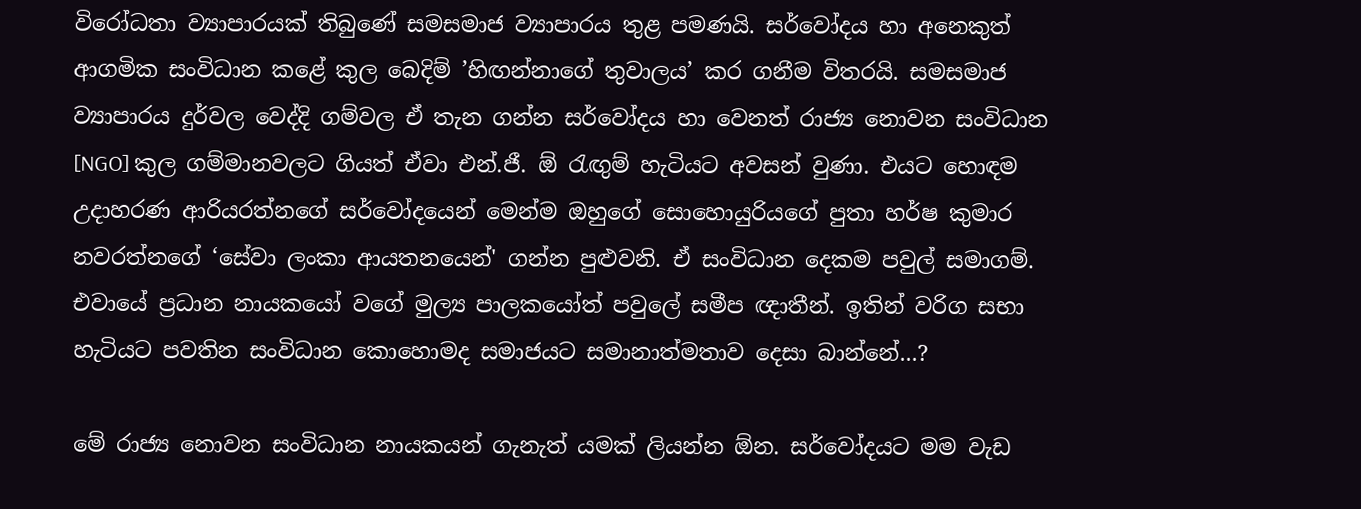විරෝධතා ව්‍යාපාරයක් තිබුණේ සමසමාජ ව්‍යාපාරය තුළ පමණයි. සර්වෝදය හා අනෙකුත් ආගමික සංවිධාන කළේ කුල බෙදිම් ’හිඟන්නාගේ තුවාලය’ කර ගනීම විතරයි. සමසමාජ ව්‍යාපාරය දුර්වල වෙද්දි ගම්වල ඒ තැන ගන්න සර්වෝදය හා වෙනත් රාජ්‍ය නොවන සංවිධාන [NGO] කුල ගම්මානවලට ගියත් ඒවා එන්.ජී. ඕ රැඟුම් හැටියට අවසන් වුණා. එයට හොඳම උදාහරණ ආරියරත්නගේ සර්වෝදයෙන් මෙන්ම ඔහුගේ සොහොයුරියගේ පුතා හර්ෂ කුමාර නවරත්නගේ ‘සේවා ලංකා ආයතනයෙන්' ගන්න පුළුවනි. ඒ සංවිධාන දෙකම පවුල් සමාගම්. එවායේ ප්‍රධාන නායකයෝ වගේ මුල්‍ය පාලකයෝත් පවුලේ සමීප ඥාතීන්. ඉතින් වරිග සභා හැටියට පවතින සංවිධාන කොහොමද සමාජයට සමානාත්මතාව දෙසා බාන්නේ...?

මේ රාජ්‍ය නොවන සංවිධාන නායකයන් ගැනැත් යමක් ලියන්න ඕන. සර්වෝදයට මම වැඩ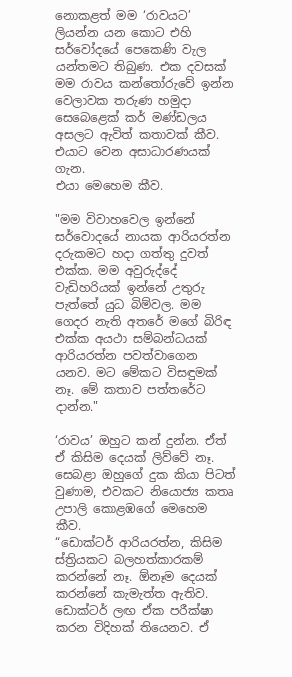නොකළත් මම ‘රාවයට’ ලියන්න යන කොට එහි සර්වෝදයේ පෙකෙණි වැල යන්තමට තිබුණ. එක දවසක් මම රාවය කන්තෝරුවේ ඉන්න වෙලාවක තරුණ හමුදා සෙබෙළෙක් කර් මණ්ඩලය අසලට ඇවිත් කතාවක් කීව. එයාට වෙන අසාධාරණයක් ගැන.
එයා මෙහෙම කීව.

"මම විවාහවෙල ඉන්නේ සර්වොදයේ නායක ආරියරත්න දරුකමට හදා ගත්තු දුවත් එක්ක. මම අවුරුද්දේ වැඩිහරියක් ඉන්නේ උතුරු පැත්තේ යුධ බිම්වල. මම ගෙදර නැති අතරේ මගේ බිරිඳ එක්ක අයථා සම්බන්ධයක් ආරියරත්න පවත්වාගෙන යනව. මට මේකට විසඳුමක් නෑ. මේ කතාව පත්තරේට දාන්න."

‘රාවය’ ඔහුට කන් දුන්න. ඒත් ඒ කිසිම දෙයක් ලිව්වේ නෑ. සෙබළා ඔහුගේ දුක කියා පිටත් වුණාම, එවකට නියොජ්‍ය කතෘ උපාලි කොළඹගේ මෙහෙම කීව.
“ඩොක්ටර් ආරියරත්න, කිසිම ස්ත්‍රියකට බලහත්කාරකම් කරන්නේ නෑ. ඕනෑම දෙයක් කරන්නේ කැමැත්ත ඇතිව. ඩොක්ටර් ලඟ ඒක පරීක්ෂා කරන විදිහක් තියෙනව. ඒ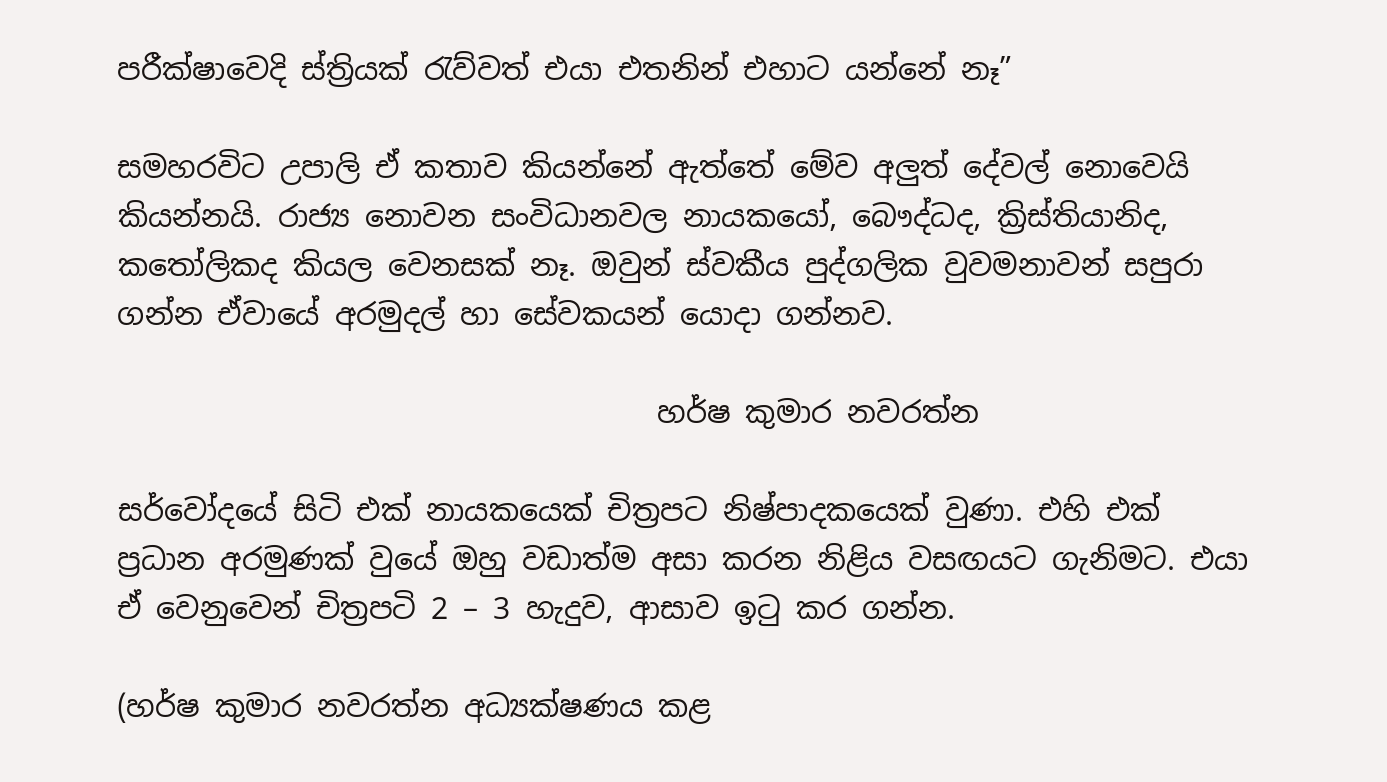පරීක්ෂාවෙදි ස්ත්‍රියක් රැව්වත් එයා එතනින් එහාට යන්නේ නෑ”

සමහරවිට උපාලි ඒ කතාව කියන්නේ ඇත්තේ මේව අලුත් දේවල් නොවෙයි කියන්නයි. රාජ්‍ය නොවන සංවිධානවල නායකයෝ, බෞද්ධද, ක්‍රිස්තියානිද, කතෝලිකද කියල වෙනසක් නෑ. ඔවුන් ස්වකීය පුද්ගලික වුවමනාවන් සපුරා ගන්න ඒවායේ අරමුදල් හා සේවකයන් යොදා ගන්නව.

                                    හර්ෂ කුමාර නවරත්න

සර්වෝදයේ සිටි එක් නායකයෙක් චිත්‍රපට නිෂ්පාදකයෙක් වුණා. එහි එක් ප්‍රධාන අරමුණක් වුයේ ඔහු වඩාත්ම අසා කරන නිළිය වසඟයට ගැනිමට. එයා ඒ වෙනුවෙන් චිත්‍රපටි 2 – 3 හැදුව, ආසාව ඉටු කර ගන්න.

(හර්ෂ කුමාර නවරත්න අධ්‍යක්ෂණය කළ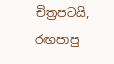චිත්‍රපටයි, රඟපාපු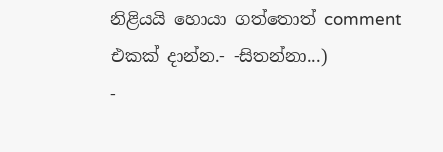නිළියයි හොයා ගත්තොත් comment එකක් දාන්න.- -සිතන්නා...)
-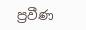ප්‍රවීණ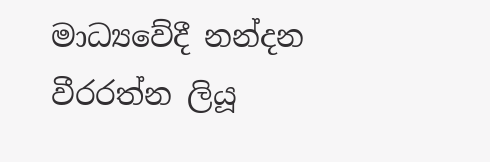මාධ්‍යවේදී නන්දන වීරරත්න ලියූ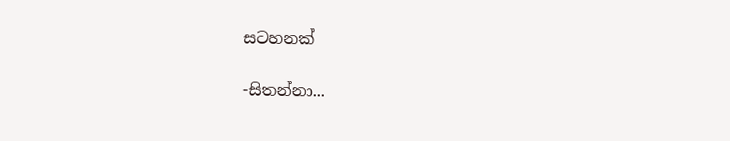සටහනක්

-සිතන්නා...